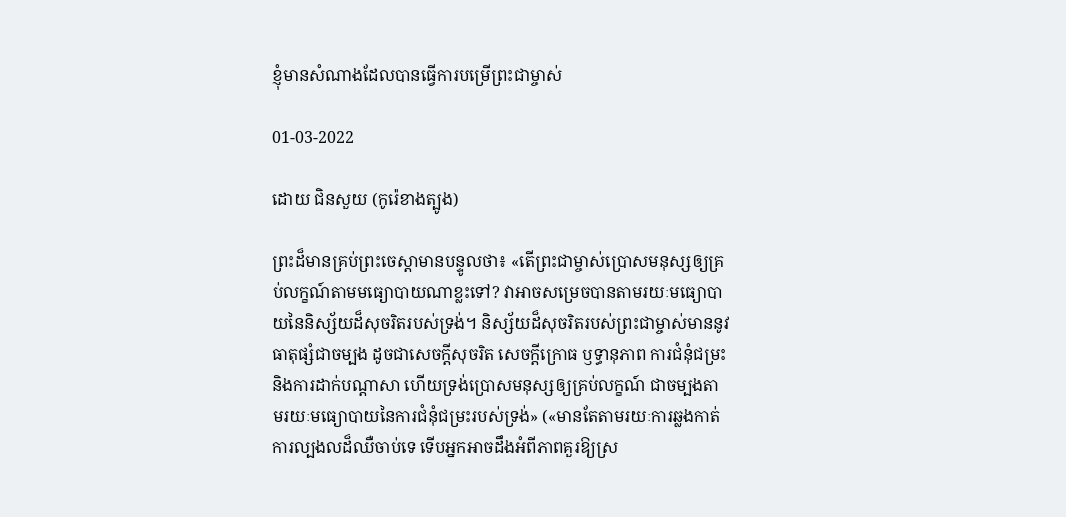ខ្ញុំមានសំណាងដែលបានធ្វើការបម្រើព្រះជាម្ចាស់

01-03-2022

ដោយ ជិនសួយ (កូរ៉េខាងត្បូង)

ព្រះដ៏មានគ្រប់ព្រះចេស្ដាមានបន្ទូលថា៖ «តើព្រះជាម្ចាស់ប្រោសមនុស្សឲ្យគ្រប់លក្ខណ៍តាមមធ្យោបាយណាខ្លះទៅ? វាអាចសម្រេចបានតាមរយៈមធ្យោបាយនៃនិស្ស័យដ៏សុចរិតរបស់ទ្រង់។ និស្ស័យដ៏សុចរិតរបស់ព្រះជាម្ចាស់មាននូវធាតុផ្សំជាចម្បង ដូចជាសេចក្តីសុចរិត សេចក្តីក្រោធ ឫទ្ធានុភាព ការជំនុំជម្រះ និងការដាក់បណ្ដាសា ហើយទ្រង់ប្រោសមនុស្សឲ្យគ្រប់លក្ខណ៍ ជាចម្បងតាមរយៈមធ្យោបាយនៃការជំនុំជម្រះរបស់ទ្រង់» («មានតែតាមរយៈការឆ្លងកាត់ការល្បងលដ៏ឈឺចាប់ទេ ទើបអ្នកអាចដឹងអំពីភាពគួរឱ្យស្រ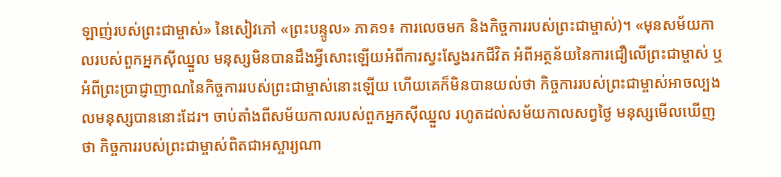ឡាញ់របស់ព្រះជាម្ចាស់» នៃសៀវភៅ «ព្រះបន្ទូល» ភាគ១៖ ការលេចមក និងកិច្ចការរបស់ព្រះជាម្ចាស់)។ «មុនសម័យកាលរបស់ពួកអ្នកស៊ីឈ្នួល មនុស្សមិនបានដឹងអ្វីសោះឡើយអំពីការស្វះស្វែងរកជីវិត អំពីអត្ថន័យនៃការជឿលើព្រះជាម្ចាស់ ឬអំពីព្រះប្រាជ្ញាញាណនៃកិច្ចការរបស់ព្រះជាម្ចាស់នោះឡើយ ហើយគេក៏មិនបានយល់ថា កិច្ចការរបស់ព្រះជាម្ចាស់អាចល្បងលមនុស្សបាននោះដែរ។ ចាប់តាំងពីសម័យកាលរបស់ពួកអ្នកស៊ីឈ្នួល រហូតដល់សម័យកាលសព្វថ្ងៃ មនុស្សមើលឃើញថា កិច្ចការរបស់ព្រះជាម្ចាស់ពិតជាអស្ចារ្យណា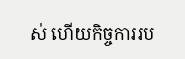ស់ ហើយកិច្ចការរប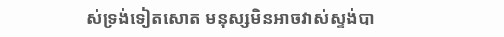ស់ទ្រង់ទៀតសោត មនុស្សមិនអាចវាស់ស្ទង់បា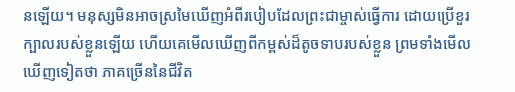នឡើយ។ មនុស្សមិនអាចស្រមៃឃើញអំពីរបៀបដែលព្រះជាម្ចាស់ធ្វើការ ដោយប្រើខួរក្បាលរបស់ខ្លួនឡើយ ហើយគេមើលឃើញពីកម្ពស់ដ៏តូចទាបរបស់ខ្លួន ព្រមទាំងមើលឃើញទៀតថា ភាគច្រើននៃជីវិត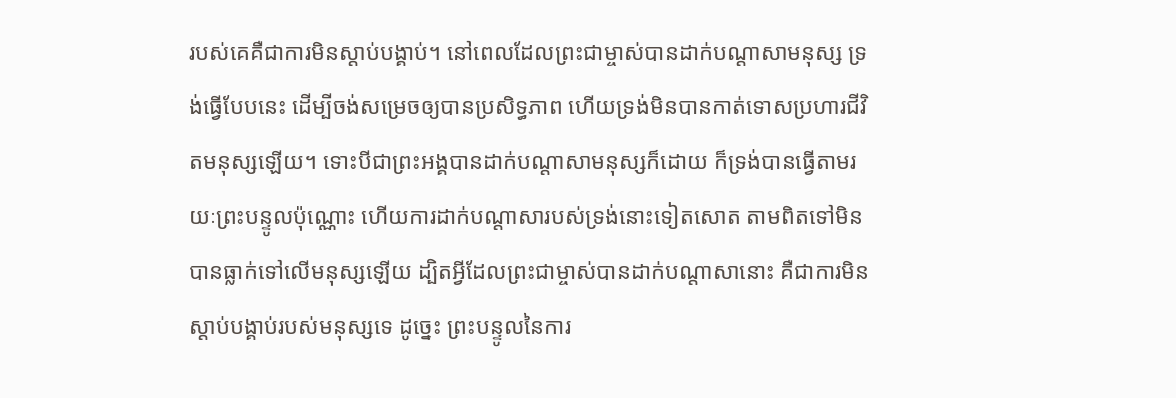របស់គេគឺជាការមិនស្ដាប់បង្គាប់។ នៅពេលដែលព្រះជាម្ចាស់បានដាក់បណ្ដាសាមនុស្ស ទ្រង់ធ្វើបែបនេះ ដើម្បីចង់សម្រេចឲ្យបានប្រសិទ្ធភាព ហើយទ្រង់មិនបានកាត់ទោសប្រហារជីវិតមនុស្សឡើយ។ ទោះបីជាព្រះអង្គបានដាក់បណ្ដាសាមនុស្សក៏ដោយ ក៏ទ្រង់បានធ្វើតាមរយៈព្រះបន្ទូលប៉ុណ្ណោះ ហើយការដាក់បណ្ដាសារបស់ទ្រង់នោះទៀតសោត តាមពិតទៅមិនបានធ្លាក់ទៅលើមនុស្សឡើយ ដ្បិតអ្វីដែលព្រះជាម្ចាស់បានដាក់បណ្ដាសានោះ គឺជាការមិនស្ដាប់បង្គាប់របស់មនុស្សទេ ដូច្នេះ ព្រះបន្ទូលនៃការ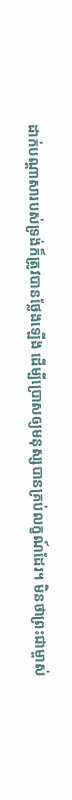ដាក់បណ្ដាសារបស់ទ្រង់ក៏ត្រូវបានថ្លែងឡើង ដើម្បីប្រោសឲ្យមនុស្សបានគ្រប់លក្ខណ៍ដែរ។ មិនថាព្រះជាម្ចាស់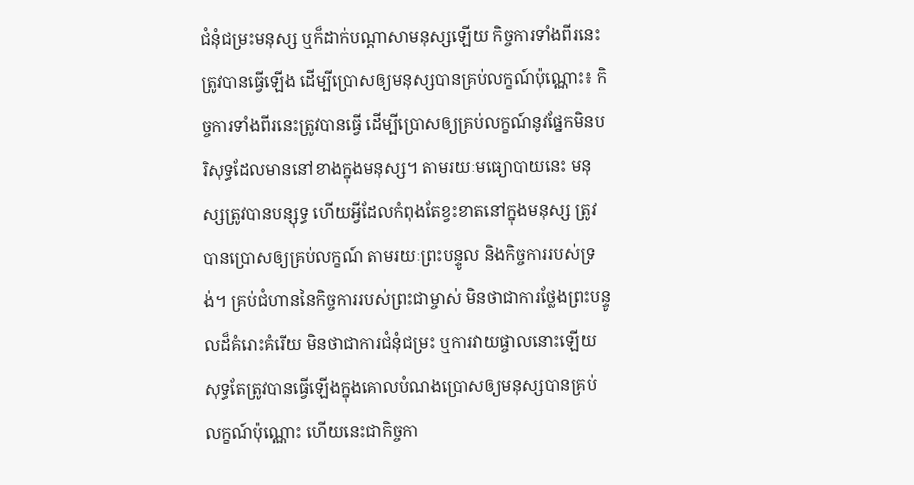ជំនុំជម្រះមនុស្ស ឬក៏ដាក់បណ្ដាសាមនុស្សឡើយ កិច្ចការទាំងពីរនេះត្រូវបានធ្វើឡើង ដើម្បីប្រោសឲ្យមនុស្សបានគ្រប់លក្ខណ៍ប៉ុណ្ណោះ៖ កិច្ចការទាំងពីរនេះត្រូវបានធ្វើ ដើម្បីប្រោសឲ្យគ្រប់លក្ខណ៍នូវផ្នែកមិនបរិសុទ្ធដែលមាននៅខាងក្នុងមនុស្ស។ តាមរយៈមធ្យោបាយនេះ មនុស្សត្រូវបានបន្សុទ្ធ ហើយអ្វីដែលកំពុងតែខ្វះខាតនៅក្នុងមនុស្ស ត្រូវបានប្រោសឲ្យគ្រប់លក្ខណ៍ តាមរយៈព្រះបន្ទូល និងកិច្ចការរបស់ទ្រង់។ គ្រប់ជំហាននៃកិច្ចការរបស់ព្រះជាម្ចាស់ មិនថាជាការថ្លែងព្រះបន្ទូលដ៏គំរោះគំរើយ មិនថាជាការជំនុំជម្រះ ឬការវាយផ្ចាលនោះឡើយ សុទ្ធតែត្រូវបានធ្វើឡើងក្នុងគោលបំណងប្រោសឲ្យមនុស្សបានគ្រប់លក្ខណ៍ប៉ុណ្ណោះ ហើយនេះជាកិច្ចកា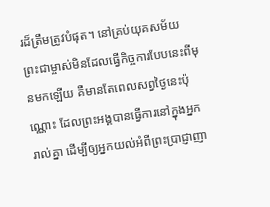រដ៏ត្រឹមត្រូវបំផុត។ នៅគ្រប់យុគសម័យ ព្រះជាម្ចាស់មិនដែលធ្វើកិច្ចការបែបនេះពីមុនមកឡើយ គឺមានតែពេលសព្វថ្ងៃនេះប៉ុណ្ណោះ ដែលព្រះអង្គបានធ្វើការនៅក្នុងអ្នករាល់គ្នា ដើម្បីឲ្យអ្នកយល់អំពីព្រះប្រាជ្ញាញា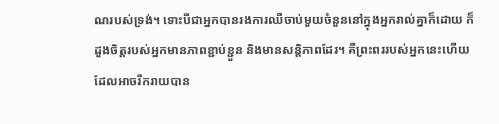ណរបស់ទ្រង់។ ទោះបីជាអ្នកបានរងការឈឺចាប់មួយចំនួននៅក្នុងអ្នករាល់គ្នាក៏ដោយ ក៏ដួងចិត្តរបស់អ្នកមានភាពខ្ជាប់ខ្ជួន និងមានសន្ដិភាពដែរ។ គឺព្រះពររបស់អ្នកនេះហើយដែលអាចរីករាយបាន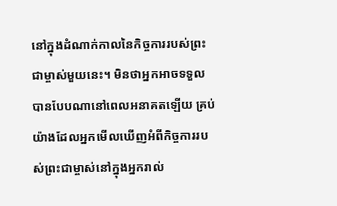នៅក្នុងដំណាក់កាលនៃកិច្ចការរបស់ព្រះជាម្ចាស់មួយនេះ។ មិនថាអ្នកអាចទទួលបានបែបណានៅពេលអនាគតឡើយ គ្រប់យ៉ាងដែលអ្នកមើលឃើញអំពីកិច្ចការរបស់ព្រះជាម្ចាស់នៅក្នុងអ្នករាល់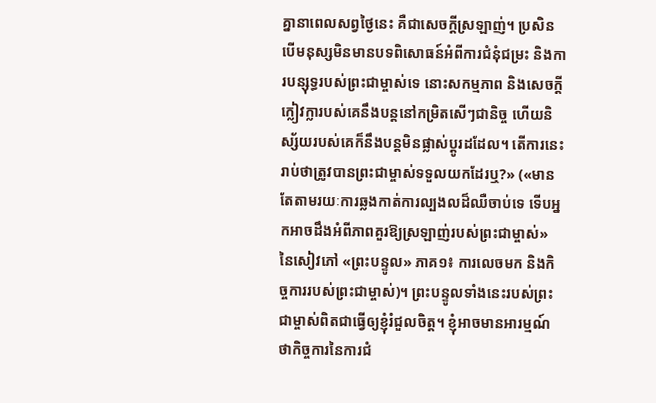គ្នានាពេលសព្វថ្ងៃនេះ គឺជាសេចក្តីស្រឡាញ់។ ប្រសិនបើមនុស្សមិនមានបទពិសោធន៍អំពីការជំនុំជម្រះ និងការបន្សុទ្ធរបស់ព្រះជាម្ចាស់ទេ នោះសកម្មភាព និងសេចក្តីក្លៀវក្លារបស់គេនឹងបន្តនៅកម្រិតសើៗជានិច្ច ហើយនិស្ស័យរបស់គេក៏នឹងបន្តមិនផ្លាស់ប្ដូរដដែល។ តើការនេះរាប់ថាត្រូវបានព្រះជាម្ចាស់ទទួលយកដែរឬ?» («មានតែតាមរយៈការឆ្លងកាត់ការល្បងលដ៏ឈឺចាប់ទេ ទើបអ្នកអាចដឹងអំពីភាពគួរឱ្យស្រឡាញ់របស់ព្រះជាម្ចាស់» នៃសៀវភៅ «ព្រះបន្ទូល» ភាគ១៖ ការលេចមក និងកិច្ចការរបស់ព្រះជាម្ចាស់)។ ព្រះបន្ទូលទាំងនេះរបស់ព្រះជាម្ចាស់ពិតជាធ្វើឲ្យខ្ញុំរំជួលចិត្ត។ ខ្ញុំអាចមានអារម្មណ៍ថាកិច្ចការនៃការជំ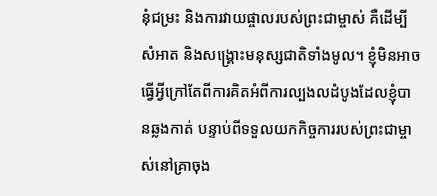នុំជម្រះ និងការវាយផ្ចាលរបស់ព្រះជាម្ចាស់ គឺដើម្បីសំអាត និងសង្រ្គោះមនុស្សជាតិទាំងមូល។ ខ្ញុំមិនអាចធ្វើអ្វីក្រៅតែពីការគិតអំពីការល្បងលដំបូងដែលខ្ញុំបានឆ្លងកាត់ បន្ទាប់ពីទទួលយកកិច្ចការរបស់ព្រះជាម្ចាស់នៅគ្រាចុង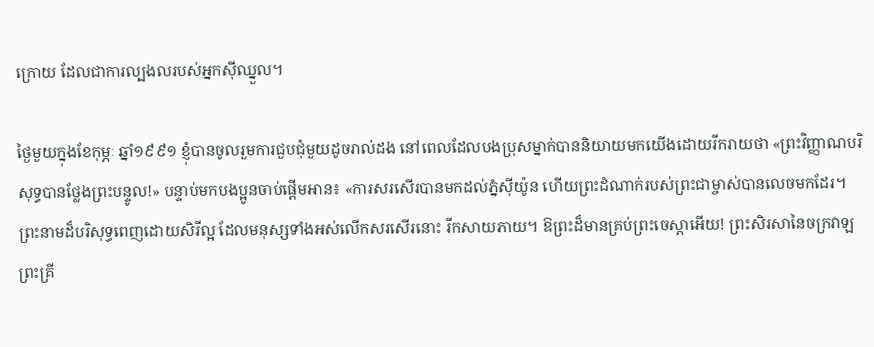ក្រោយ ដែលជាការល្បងលរបស់អ្នកស៊ីឈ្នួល។

ថ្ងៃមួយក្នុងខែកុម្ភៈ ឆ្នាំ១៩៩១ ខ្ញុំបានចូលរួមការជួបជុំមួយដូចរាល់ដង នៅពេលដែលបងប្រុសម្នាក់បាននិយាយមកយើងដោយរីករាយថា «ព្រះវិញ្ញាណបរិសុទ្ធបានថ្លែងព្រះបន្ទូល!» បន្ទាប់មកបងប្អូនចាប់ផ្តើមអាន៖ «ការសរសើរបានមកដល់ភ្នំស៊ីយ៉ូន ហើយព្រះដំណាក់របស់ព្រះជាម្ចាស់បានលេចមកដែរ។ ព្រះនាមដ៏បរិសុទ្ធពេញដោយសិរីល្អ ដែលមនុស្សទាំងអស់លើកសរសើរនោះ រីកសាយភាយ។ ឱព្រះដ៏មានគ្រប់ព្រះចេស្ដាអើយ! ព្រះសិរសានៃចក្រវាឡ ព្រះគ្រី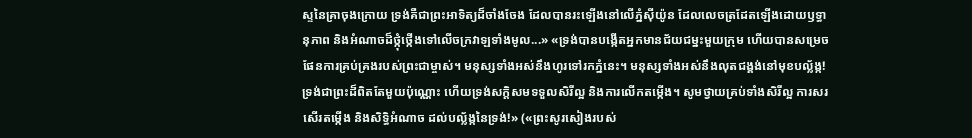ស្ទនៃគ្រាចុងក្រោយ ទ្រង់គឺជាព្រះអាទិត្យដ៏ចាំងចែង ដែលបានរះឡើងនៅលើភ្នំស៊ីយ៉ូន ដែលលេចត្រដែតឡើងដោយឫទ្ធានុភាព និងអំណាចដ៏ថ្កុំថ្កើងទៅលើចក្រវាឡទាំងមូល...» «ទ្រង់បានបង្កើតអ្នកមានជ័យជម្នះមួយក្រុម ហើយបានសម្រេចផែនការគ្រប់គ្រងរបស់ព្រះជាម្ចាស់។ មនុស្សទាំងអស់នឹងហូរទៅរកភ្នំនេះ។ មនុស្សទាំងអស់នឹងលុតជង្គង់នៅមុខបល្ល័ង្ក! ទ្រង់ជាព្រះដ៏ពិតតែមួយប៉ុណ្ណោះ ហើយទ្រង់សក្ដិសមទទួលសិរីល្អ និងការលើកតម្កើង។ សូមថ្វាយគ្រប់ទាំងសិរីល្អ ការសរសើរតម្កើង និងសិទ្ធិអំណាច ដល់បល្ល័ង្កនៃទ្រង់!» («ព្រះសូរសៀងរបស់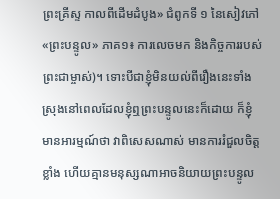ព្រះគ្រីស្ទ កាលពីដើមដំបូង» ជំពូកទី ១ នៃសៀវភៅ «ព្រះបន្ទូល» ភាគ១៖ ការលេចមក និងកិច្ចការរបស់ព្រះជាម្ចាស់)។ ទោះបីជាខ្ញុំមិនយល់ពីរឿងនេះទាំងស្រុងនៅពេលដែលខ្ញុំឮព្រះបន្ទូលនេះក៏ដោយ ក៏ខ្ញុំមានអារម្មណ៍ថា វាពិសេសណាស់ មានការរំជួលចិត្ដខ្លាំង ហើយគ្មានមនុស្សណាអាចនិយាយព្រះបន្ទូល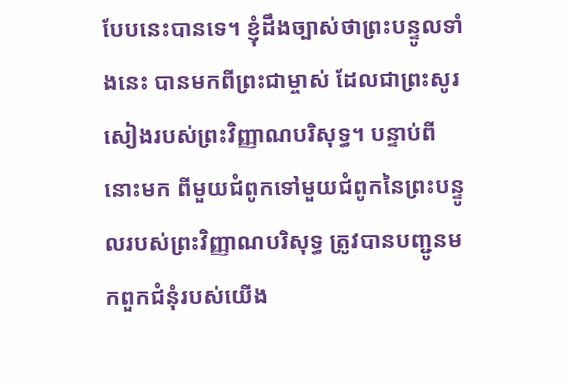បែបនេះបានទេ។ ខ្ញុំដឹងច្បាស់ថាព្រះបន្ទូលទាំងនេះ បានមកពីព្រះជាម្ចាស់ ដែលជាព្រះសូរសៀងរបស់ព្រះវិញ្ញាណបរិសុទ្ធ។ បន្ទាប់ពីនោះមក ពីមួយជំពូកទៅមួយជំពូកនៃព្រះបន្ទូលរបស់ព្រះវិញ្ញាណបរិសុទ្ធ ត្រូវបានបញ្ជូនមកពួកជំនុំរបស់យើង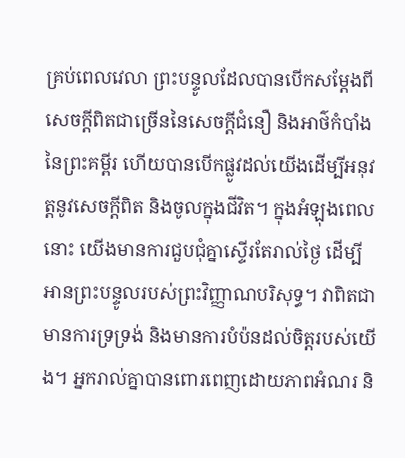គ្រប់ពេលវេលា ព្រះបន្ទូលដែលបានបើកសម្ដែងពីសេចក្តីពិតជាច្រើននៃសេចក្ដីជំនឿ និងអាថ៌កំបាំងនៃព្រះគម្ពីរ ហើយបានបើកផ្លូវដល់យើងដើម្បីអនុវត្តនូវសេចក្ដីពិត និងចូលក្នុងជីវិត។ ក្នុងអំឡុងពេលនោះ យើងមានការជួបជុំគ្នាស្ទើរតែរាល់ថ្ងៃ ដើម្បីអានព្រះបន្ទូលរបស់ព្រះវិញ្ញាណបរិសុទ្ធ។ វាពិតជាមានការទ្រទ្រង់ និងមានការបំប៉នដល់ចិត្តរបស់យើង។ អ្នករាល់គ្នាបានពោរពេញដោយភាពអំណរ និ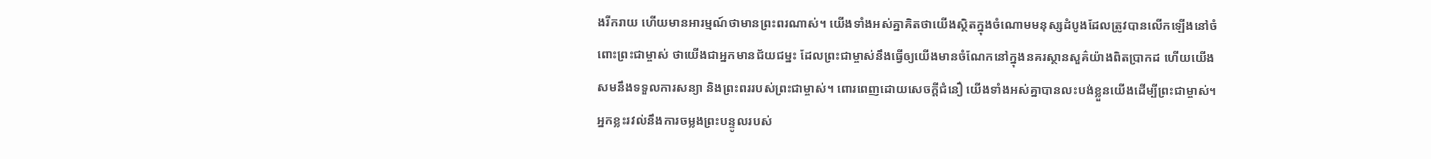ងរីករាយ ហើយមានអារម្មណ៍ថាមានព្រះពរណាស់។ យើងទាំងអស់គ្នាគិតថាយើងស្ថិតក្នុងចំណោមមនុស្សដំបូងដែលត្រូវបានលើកឡើងនៅចំពោះព្រះជាម្ចាស់ ថាយើងជាអ្នកមានជ័យជម្នះ ដែលព្រះជាម្ចាស់នឹងធ្វើឲ្យយើងមានចំណែកនៅក្នុងនគរស្ថានសួគ៌យ៉ាងពិតប្រាកដ ហើយយើងសមនឹងទទួលការសន្យា និងព្រះពររបស់ព្រះជាម្ចាស់។ ពោរពេញដោយសេចក្ដីជំនឿ យើងទាំងអស់គ្នាបានលះបង់ខ្លួនយើងដើម្បីព្រះជាម្ចាស់។ អ្នកខ្លះរវល់នឹងការចម្លងព្រះបន្ទូលរបស់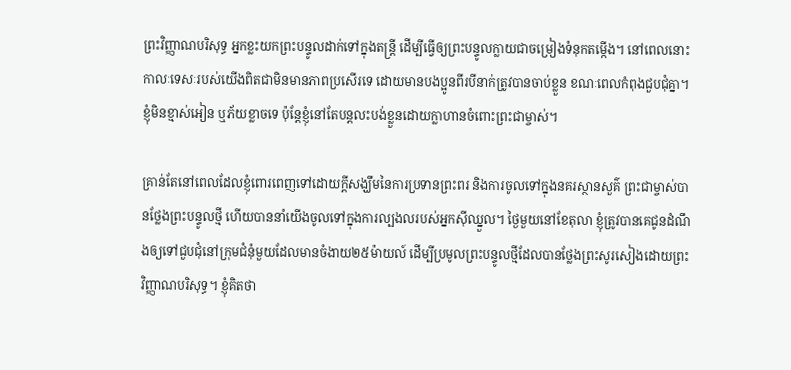ព្រះវិញ្ញាណបរិសុទ្ធ អ្នកខ្លះយកព្រះបន្ទូលដាក់ទៅក្នុងតន្រ្តី ដើម្បីធ្វើឲ្យព្រះបន្ទូលក្លាយជាចម្រៀងទំនុកតម្កើង។ នៅពេលនោះកាលៈទេសៈរបស់យើងពិតជាមិនមានភាពប្រសើរទេ ដោយមានបងប្អូនពីរបីនាក់ត្រូវបានចាប់ខ្លួន ខណៈពេលកំពុងជួបជុំគ្នា។ ខ្ញុំមិនខ្មាស់អៀន ឬភ័យខ្លាចទេ ប៉ុន្តែខ្ញុំនៅតែបន្តលះបង់ខ្លួនដោយក្លាហានចំពោះព្រះជាម្ចាស់។

គ្រាន់តែនៅពេលដែលខ្ញុំពោរពេញទៅដោយក្តីសង្ឃឹមនៃការប្រទានព្រះពរ និងការចូលទៅក្នុងនគរស្ថានសួគ៌ ព្រះជាម្ចាស់បានថ្លែងព្រះបន្ទូលថ្មី ហើយបាននាំយើងចូលទៅក្នុងការល្បងលរបស់អ្នកស៊ីឈ្នួល។ ថ្ងៃមួយនៅខែតុលា ខ្ញុំត្រូវបានគេជូនដំណឹងឲ្យទៅជួបជុំនៅក្រុមជំនុំមួយដែលមានចំងាយ២៥ម៉ាយល៍ ដើម្បីប្រមូលព្រះបន្ទូលថ្មីដែលបានថ្លែងព្រះសូរសៀងដោយព្រះវិញ្ញាណបរិសុទ្ធ។ ខ្ញុំគិតថា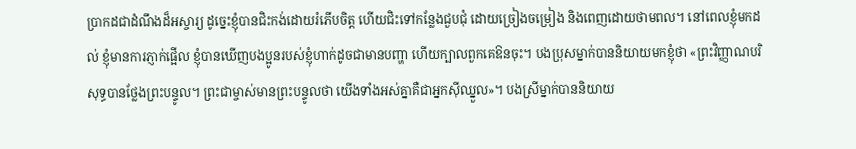ប្រាកដជាដំណឹងដ៏អស្ចារ្យ ដូច្នេះខ្ញុំបានជិះកង់ដោយរំភើបចិត្ត ហើយជិះទៅកន្លែងជួបជុំ ដោយច្រៀងចម្រៀង និងពេញដោយថាមពល។ នៅពេលខ្ញុំមកដល់ ខ្ញុំមានការភ្ញាក់ផ្អើល ខ្ញុំបានឃើញបងប្អូនរបស់ខ្ញុំហាក់ដូចជាមានបញ្ហា ហើយក្បាលពួកគេឱនចុះ។ បងប្រុសម្នាក់បាននិយាយមកខ្ញុំថា «ព្រះវិញ្ញាណបរិសុទ្ធបានថ្លែងព្រះបន្ទូល។ ព្រះជាម្ចាស់មានព្រះបន្ទូលថា យើងទាំងអស់គ្នាគឺជាអ្នកស៊ីឈ្នួល»។ បងស្រីម្នាក់បាននិយាយ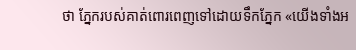ថា ភ្នែករបស់គាត់ពោរពេញទៅដោយទឹកភ្នែក «យើងទាំងអ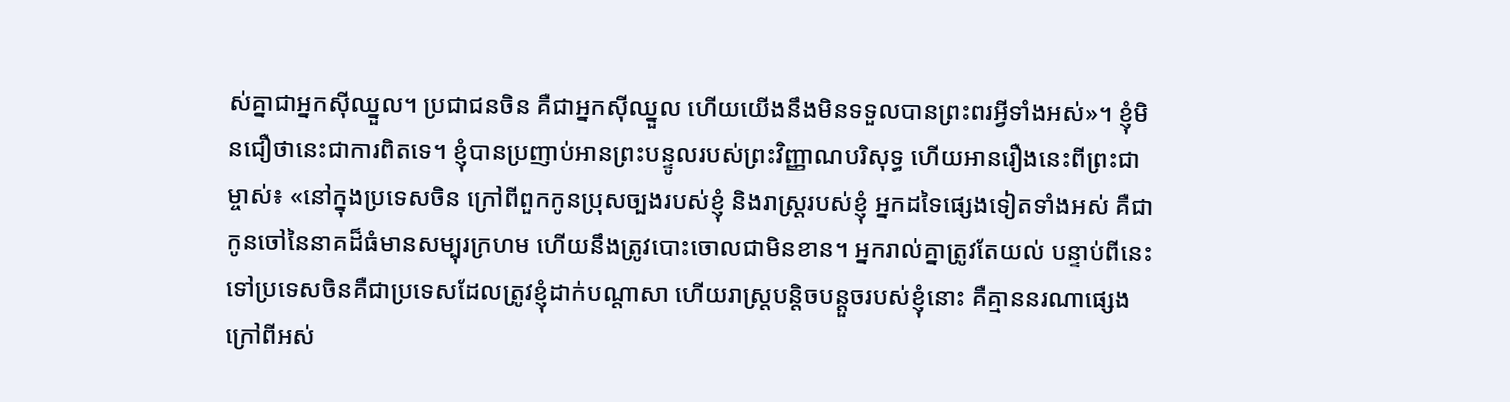ស់គ្នាជាអ្នកស៊ីឈ្នួល។ ប្រជាជនចិន គឺជាអ្នកស៊ីឈ្នួល ហើយយើងនឹងមិនទទួលបានព្រះពរអ្វីទាំងអស់»។ ខ្ញុំមិនជឿថានេះជាការពិតទេ។ ខ្ញុំបានប្រញាប់អានព្រះបន្ទូលរបស់ព្រះវិញ្ញាណបរិសុទ្ធ ហើយអានរឿងនេះពីព្រះជាម្ចាស់៖ «នៅក្នុងប្រទេសចិន ក្រៅពីពួកកូនប្រុសច្បងរបស់ខ្ញុំ និងរាស្រ្តរបស់ខ្ញុំ អ្នកដទៃផ្សេងទៀតទាំងអស់ គឺជាកូនចៅនៃនាគដ៏ធំមានសម្បុរក្រហម ហើយនឹងត្រូវបោះចោលជាមិនខាន។ អ្នករាល់គ្នាត្រូវតែយល់ បន្ទាប់ពីនេះទៅប្រទេសចិនគឺជាប្រទេសដែលត្រូវខ្ញុំដាក់បណ្ដាសា ហើយរាស្ត្របន្តិចបន្ដួចរបស់ខ្ញុំនោះ គឺគ្មាននរណាផ្សេងក្រៅពីអស់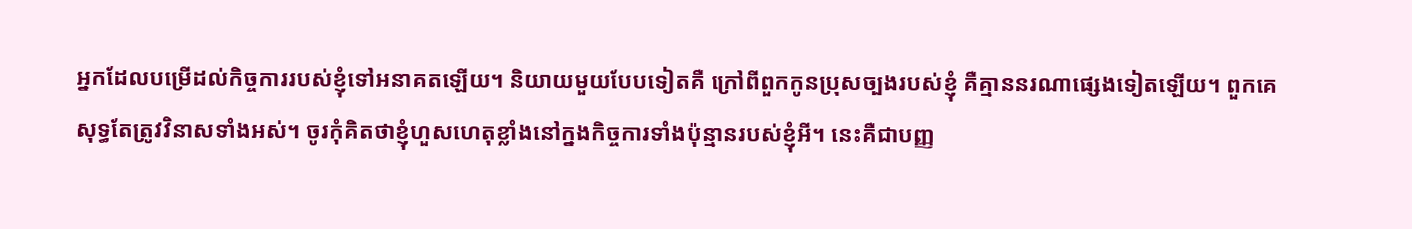អ្នកដែលបម្រើដល់កិច្ចការរបស់ខ្ញុំទៅអនាគតឡើយ។ និយាយមួយបែបទៀតគឺ ក្រៅពីពួកកូនប្រុសច្បងរបស់ខ្ញុំ គឺគ្មាននរណាផ្សេងទៀតឡើយ។ ពួកគេសុទ្ធតែត្រូវវិនាសទាំងអស់។ ចូរកុំគិតថាខ្ញុំហួសហេតុខ្លាំងនៅក្នងកិច្ចការទាំងប៉ុន្មានរបស់ខ្ញុំអី។ នេះគឺជាបញ្ញ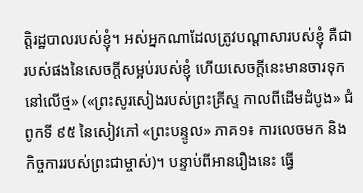ត្តិរដ្ឋបាលរបស់ខ្ញុំ។ អស់អ្នកណាដែលត្រូវបណ្ដាសារបស់ខ្ញុំ គឺជារបស់ផងនៃសេចក្ដីសម្អប់របស់ខ្ញុំ ហើយសេចក្ដីនេះមានចារទុកនៅលើថ្ម» («ព្រះសូរសៀងរបស់ព្រះគ្រីស្ទ កាលពីដើមដំបូង» ជំពូកទី ៩៥ នៃសៀវភៅ «ព្រះបន្ទូល» ភាគ១៖ ការលេចមក និងកិច្ចការរបស់ព្រះជាម្ចាស់)។ បន្ទាប់ពីអានរឿងនេះ ធ្វើ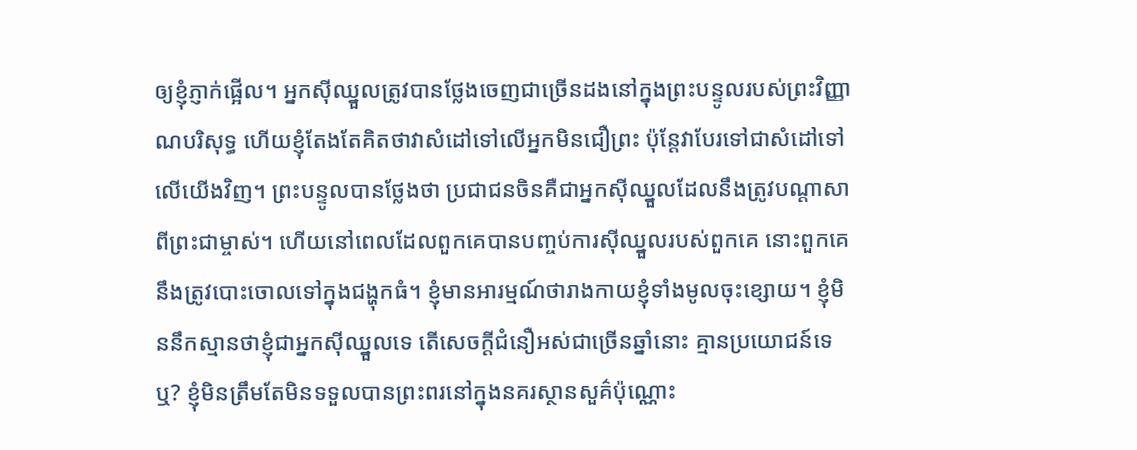ឲ្យខ្ញុំភ្ញាក់ផ្អើល។ អ្នកស៊ីឈ្នួលត្រូវបានថ្លែងចេញជាច្រើនដងនៅក្នុងព្រះបន្ទូលរបស់ព្រះវិញ្ញាណបរិសុទ្ធ ហើយខ្ញុំតែងតែគិតថាវាសំដៅទៅលើអ្នកមិនជឿព្រះ ប៉ុន្តែវាបែរទៅជាសំដៅទៅលើយើងវិញ។ ព្រះបន្ទូលបានថ្លែងថា ប្រជាជនចិនគឺជាអ្នកស៊ីឈ្នួលដែលនឹងត្រូវបណ្តាសាពីព្រះជាម្ចាស់។ ហើយនៅពេលដែលពួកគេបានបញ្ចប់ការស៊ីឈ្នួលរបស់ពួកគេ នោះពួកគេនឹងត្រូវបោះចោលទៅក្នុងជង្ហុកធំ។ ខ្ញុំមានអារម្មណ៍ថារាងកាយខ្ញុំទាំងមូលចុះខ្សោយ។ ខ្ញុំមិននឹកស្មានថាខ្ញុំជាអ្នកស៊ីឈ្នួលទេ តើសេចក្ដីជំនឿអស់ជាច្រើនឆ្នាំនោះ គ្មានប្រយោជន៍ទេឬ? ខ្ញុំមិនត្រឹមតែមិនទទួលបានព្រះពរនៅក្នុងនគរស្ថានសួគ៌ប៉ុណ្ណោះ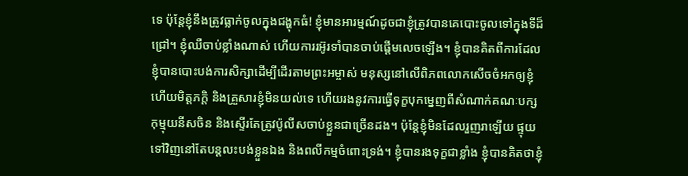ទេ ប៉ុន្តែខ្ញុំនឹងត្រូវធ្លាក់ចូលក្នុងជង្ហុកធំ! ខ្ញុំមានអារម្មណ៍ដូចជាខ្ញុំត្រូវបានគេបោះចូលទៅក្នុងទីដ៏ជ្រៅ។ ខ្ញុំឈឺចាប់ខ្លាំងណាស់ ហើយការរអ៊ូរទាំបានចាប់ផ្តើមលេចឡើង។ ខ្ញុំបានគិតពីការដែលខ្ញុំបានបោះបង់ការសិក្សាដើម្បីដើរតាមព្រះអម្ចាស់ មនុស្សនៅលើពិភពលោកសើចចំអកឲ្យខ្ញុំ ហើយមិត្តភក្តិ និងគ្រួសារខ្ញុំមិនយល់ទេ ហើយរងនូវការធ្វើទុក្ខបុកម្នេញពីសំណាក់គណៈបក្សកុម្មុយនីសចិន និងស្ទើរតែត្រូវប៉ូលីសចាប់ខ្លួនជាច្រើនដង។ ប៉ុន្តែខ្ញុំមិនដែលរួញរាឡើយ ផ្ទុយទៅវិញនៅតែបន្តលះបង់ខ្លួនឯង និងពលីកម្មចំពោះទ្រង់។ ខ្ញុំបានរងទុក្ខជាខ្លាំង ខ្ញុំបានគិតថាខ្ញុំ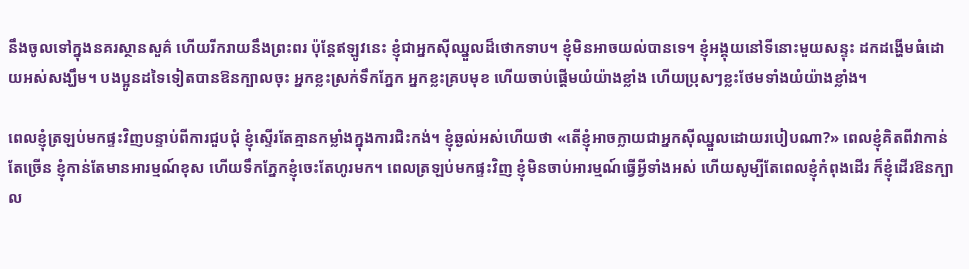នឹងចូលទៅក្នុងនគរស្ថានសួគ៌ ហើយរីករាយនឹងព្រះពរ ប៉ុន្តែឥឡូវនេះ ខ្ញុំជាអ្នកស៊ីឈ្នួលដ៏ថោកទាប។ ខ្ញុំមិនអាចយល់បានទេ។ ខ្ញុំអង្គុយនៅទីនោះមួយសន្ទុះ ដកដង្ហើមធំដោយអស់សង្ឃឹម។ បងប្អូនដទៃទៀតបានឱនក្បាលចុះ អ្នកខ្លះស្រក់ទឹកភ្នែក អ្នកខ្លះគ្របមុខ ហើយចាប់ផ្តើមយំយ៉ាងខ្លាំង ហើយប្រុសៗខ្លះថែមទាំងយំយ៉ាងខ្លាំង។

ពេលខ្ញុំត្រឡប់មកផ្ទះវិញបន្ទាប់ពីការជួបជុំ ខ្ញុំស្ទើរតែគ្មានកម្លាំងក្នុងការជិះកង់។ ខ្ញុំឆ្ងល់អស់ហើយថា «តើខ្ញុំអាចក្លាយជាអ្នកស៊ីឈ្នួលដោយរបៀបណា?» ពេលខ្ញុំគិតពីវាកាន់តែច្រើន ខ្ញុំកាន់តែមានអារម្មណ៍ខុស ហើយទឹកភ្នែកខ្ញុំចេះតែហូរមក។ ពេលត្រឡប់មកផ្ទះវិញ ខ្ញុំមិនចាប់អារម្មណ៍ធ្វើអ្វីទាំងអស់ ហើយសូម្បីតែពេលខ្ញុំកំពុងដើរ ក៏ខ្ញុំដើរឱនក្បាល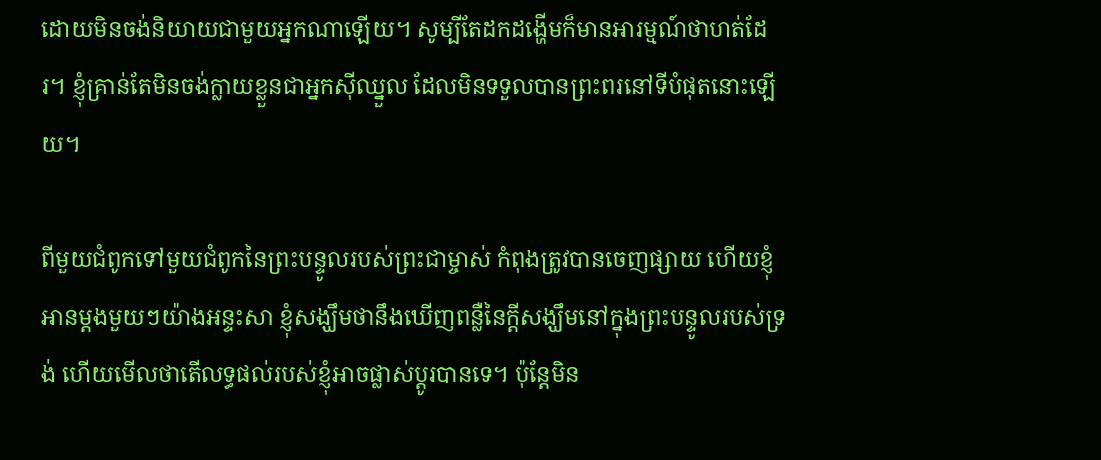ដោយមិនចង់និយាយជាមួយអ្នកណាឡើយ។ សូម្បីតែដកដង្ហើមក៏មានអារម្មណ៍ថាហត់ដែរ។ ខ្ញុំគ្រាន់តែមិនចង់ក្លាយខ្លួនជាអ្នកស៊ីឈ្នួល ដែលមិនទទួលបានព្រះពរនៅទីបំផុតនោះឡើយ។

ពីមួយជំពូកទៅមួយជំពូកនៃព្រះបន្ទូលរបស់ព្រះជាម្ចាស់ កំពុងត្រូវបានចេញផ្សាយ ហើយខ្ញុំអានម្ដងមួយៗយ៉ាងអន្ទះសា ខ្ញុំសង្ឃឹមថានឹងឃើញពន្លឺនៃក្តីសង្ឃឹមនៅក្នុងព្រះបន្ទូលរបស់ទ្រង់ ហើយមើលថាតើលទ្ធផល់របស់ខ្ញុំអាចផ្លាស់ប្តូរបានទេ។ ប៉ុន្តែមិន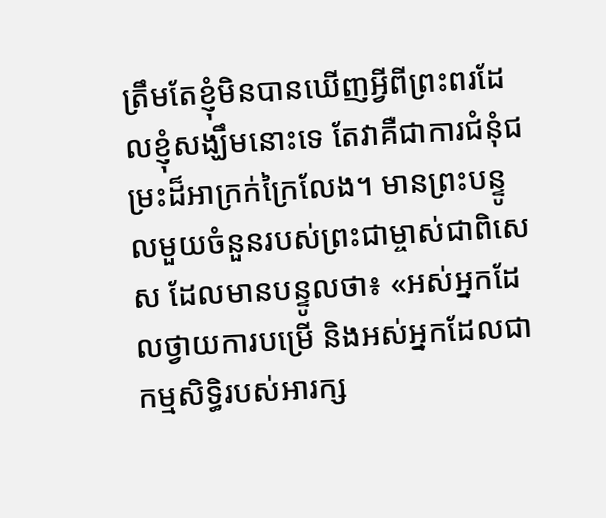ត្រឹមតែខ្ញុំមិនបានឃើញអ្វីពីព្រះពរដែលខ្ញុំសង្ឃឹមនោះទេ តែវាគឺជាការជំនុំជម្រះដ៏អាក្រក់ក្រៃលែង។ មានព្រះបន្ទូលមួយចំនួនរបស់ព្រះជាម្ចាស់ជាពិសេស ដែលមានបន្ទូលថា៖ «អស់អ្នកដែលថ្វាយការបម្រើ និងអស់អ្នកដែលជាកម្មសិទ្ធិរបស់អារក្ស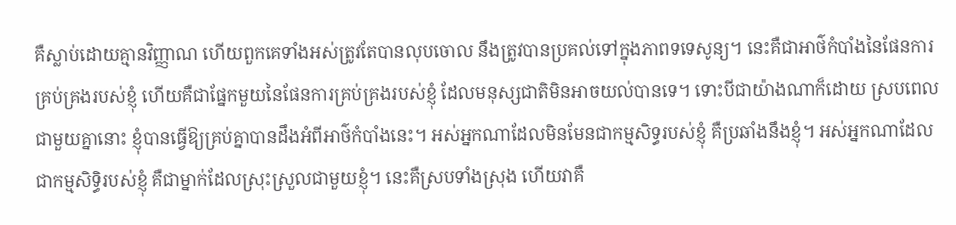គឺស្លាប់ដោយគ្មានវិញ្ញាណ ហើយពួកគេទាំងអស់ត្រូវតែបានលុបចោល នឹងត្រូវបានប្រគល់ទៅក្នុងភាពទទេសូន្យ។ នេះគឺជាអាថ៌កំបាំងនៃផែនការគ្រប់គ្រងរបស់ខ្ញុំ ហើយគឺជាផ្នែកមួយនៃផែនការគ្រប់គ្រងរបស់ខ្ញុំ ដែលមនុស្សជាតិមិនអាចយល់បានទេ។ ទោះបីជាយ៉ាងណាក៏ដោយ ស្របពេលជាមួយគ្នានោះ ខ្ញុំបានធ្វើឱ្យគ្រប់គ្នាបានដឹងអំពីអាថ៌កំបាំងនេះ។ អស់អ្នកណាដែលមិនមែនជាកម្មសិទ្ធរបស់ខ្ញុំ គឺប្រឆាំងនឹងខ្ញុំ។ អស់អ្នកណាដែលជាកម្មសិទ្ធិរបស់ខ្ញុំ គឺជាម្នាក់ដែលស្រុះស្រួលជាមួយខ្ញុំ។ នេះគឺស្របទាំងស្រុង ហើយវាគឺ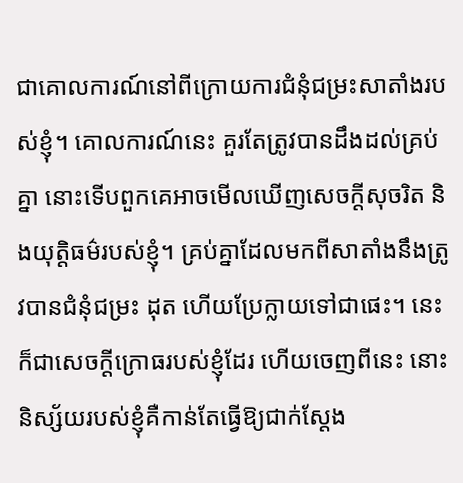ជាគោលការណ៍នៅពីក្រោយការជំនុំជម្រះសាតាំងរបស់ខ្ញុំ។ គោលការណ៍នេះ គួរតែត្រូវបានដឹងដល់គ្រប់គ្នា នោះទើបពួកគេអាចមើលឃើញសេចក្ដីសុចរិត និងយុត្តិធម៌របស់ខ្ញុំ។ គ្រប់គ្នាដែលមកពីសាតាំងនឹងត្រូវបានជំនុំជម្រះ ដុត ហើយប្រែក្លាយទៅជាផេះ។ នេះក៏ជាសេចក្ដីក្រោធរបស់ខ្ញុំដែរ ហើយចេញពីនេះ នោះនិស្ស័យរបស់ខ្ញុំគឺកាន់តែធ្វើឱ្យជាក់ស្ដែង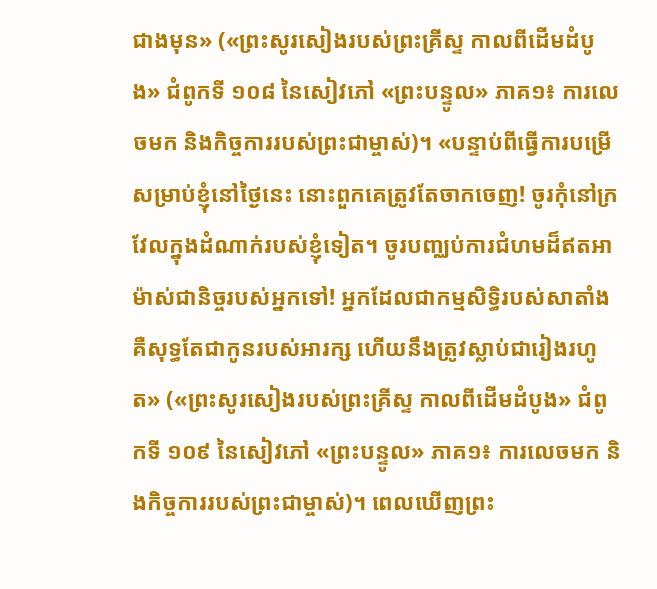ជាងមុន» («ព្រះសូរសៀងរបស់ព្រះគ្រីស្ទ កាលពីដើមដំបូង» ជំពូកទី ១០៨ នៃសៀវភៅ «ព្រះបន្ទូល» ភាគ១៖ ការលេចមក និងកិច្ចការរបស់ព្រះជាម្ចាស់)។ «បន្ទាប់ពីធ្វើការបម្រើសម្រាប់ខ្ញុំនៅថ្ងៃនេះ នោះពួកគេត្រូវតែចាកចេញ! ចូរកុំនៅក្រវែលក្នុងដំណាក់របស់ខ្ញុំទៀត។ ចូរបញ្ឈប់ការជំហមដ៏ឥតអាម៉ាស់ជានិច្ចរបស់អ្នកទៅ! អ្នកដែលជាកម្មសិទ្ធិរបស់សាតាំង គឺសុទ្ធតែជាកូនរបស់អារក្ស ហើយនឹងត្រូវស្លាប់ជារៀងរហូត» («ព្រះសូរសៀងរបស់ព្រះគ្រីស្ទ កាលពីដើមដំបូង» ជំពូកទី ១០៩ នៃសៀវភៅ «ព្រះបន្ទូល» ភាគ១៖ ការលេចមក និងកិច្ចការរបស់ព្រះជាម្ចាស់)។ ពេលឃើញព្រះ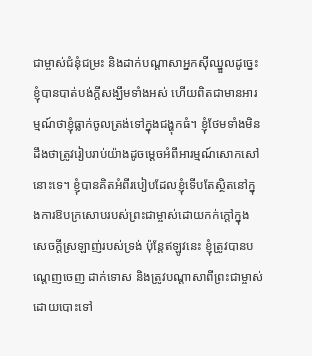ជាម្ចាស់ជំនុំជម្រះ និងដាក់បណ្តាសាអ្នកស៊ីឈ្នួលដូច្នេះ ខ្ញុំបានបាត់បង់ក្តីសង្ឃឹមទាំងអស់ ហើយពិតជាមានអារម្មណ៍ថាខ្ញុំធ្លាក់ចូលត្រង់ទៅក្នុងជង្ហុកធំ។ ខ្ញុំថែមទាំងមិនដឹងថាត្រូវរៀបរាប់យ៉ាងដូចម្តេចអំពីអារម្មណ៍សោកសៅនោះទេ។ ខ្ញុំបានគិតអំពីរបៀបដែលខ្ញុំទើបតែស្ថិតនៅក្នុងការឱបក្រសោបរបស់ព្រះជាម្ចាស់ដោយកក់ក្ដៅក្នុងសេចក្តីស្រឡាញ់របស់ទ្រង់ ប៉ុន្តែឥឡូវនេះ ខ្ញុំត្រូវបានបណ្តេញចេញ ដាក់ទោស និងត្រូវបណ្តាសាពីព្រះជាម្ចាស់ដោយបោះទៅ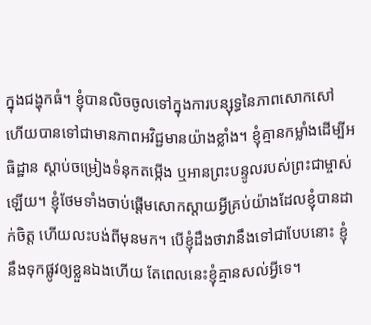ក្នុងជង្ហុកធំ។ ខ្ញុំបានលិចចូលទៅក្នុងការបន្សុទ្ធនៃភាពសោកសៅ ហើយបានទៅជាមានភាពអវិជ្ជមានយ៉ាងខ្លាំង។ ខ្ញុំគ្មានកម្លាំងដើម្បីអធិដ្ឋាន ស្តាប់ចម្រៀងទំនុកតម្កើង ឬអានព្រះបន្ទូលរបស់ព្រះជាម្ចាស់ឡើយ។ ខ្ញុំថែមទាំងចាប់ផ្តើមសោកស្តាយអ្វីគ្រប់យ៉ាងដែលខ្ញុំបានដាក់ចិត្ត ហើយលះបង់ពីមុនមក។ បើខ្ញុំដឹងថាវានឹងទៅជាបែបនោះ ខ្ញុំនឹងទុកផ្លូវឲ្យខ្លួនឯងហើយ តែពេលនេះខ្ញុំគ្មានសល់អ្វីទេ។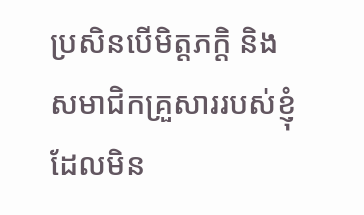ប្រសិនបើមិត្តភក្តិ និងសមាជិកគ្រួសាររបស់ខ្ញុំដែលមិន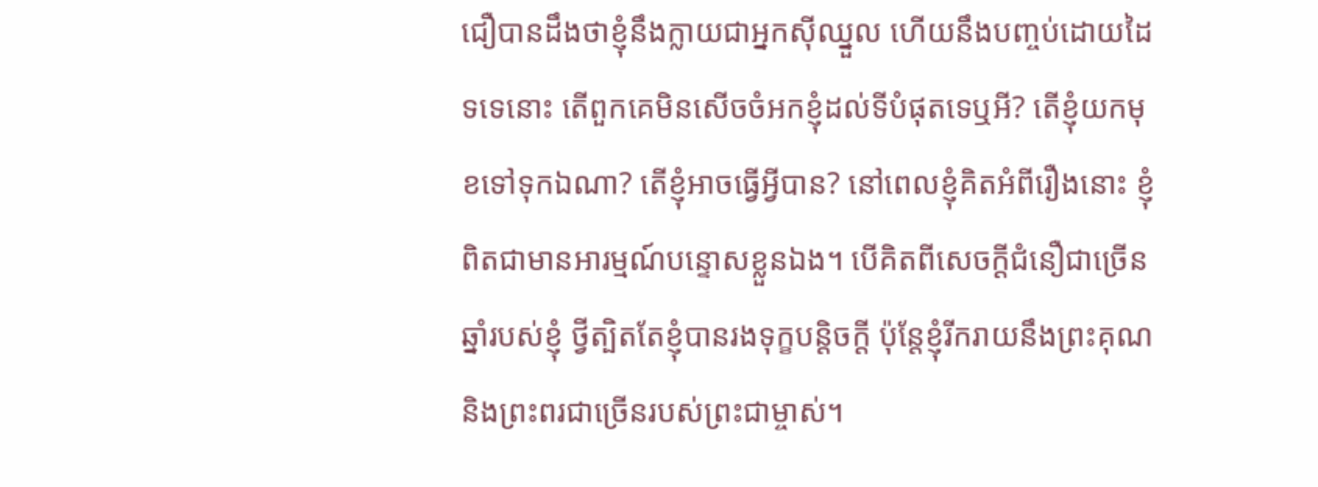ជឿបានដឹងថាខ្ញុំនឹងក្លាយជាអ្នកស៊ីឈ្នួល ហើយនឹងបញ្ចប់ដោយដៃទទេនោះ តើពួកគេមិនសើចចំអកខ្ញុំដល់ទីបំផុតទេឬអី? តើខ្ញុំយកមុខទៅទុកឯណា? តើខ្ញុំអាចធ្វើអ្វីបាន? នៅពេលខ្ញុំគិតអំពីរឿងនោះ ខ្ញុំពិតជាមានអារម្មណ៍បន្ទោសខ្លួនឯង។ បើគិតពីសេចក្ដីជំនឿជាច្រើនឆ្នាំរបស់ខ្ញុំ ថ្វីត្បិតតែខ្ញុំបានរងទុក្ខបន្តិចក្តី ប៉ុន្តែខ្ញុំរីករាយនឹងព្រះគុណ និងព្រះពរជាច្រើនរបស់ព្រះជាម្ចាស់។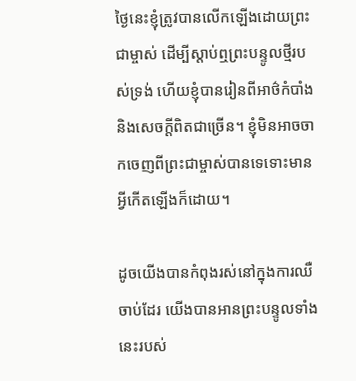ថ្ងៃនេះខ្ញុំត្រូវបានលើកឡើងដោយព្រះជាម្ចាស់ ដើម្បីស្តាប់ឮព្រះបន្ទូលថ្មីរបស់ទ្រង់ ហើយខ្ញុំបានរៀនពីអាថ៌កំបាំង និងសេចក្ដីពិតជាច្រើន។ ខ្ញុំមិនអាចចាកចេញពីព្រះជាម្ចាស់បានទេទោះមានអ្វីកើតឡើងក៏ដោយ។

ដូចយើងបានកំពុងរស់នៅក្នុងការឈឺចាប់ដែរ យើងបានអានព្រះបន្ទូលទាំងនេះរបស់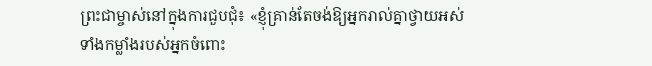ព្រះជាម្ចាស់នៅក្នុងការជួបជុំ៖ «ខ្ញុំគ្រាន់តែចង់ឱ្យអ្នករាល់គ្នាថ្វាយអស់ទាំងកម្លាំងរបស់អ្នកចំពោះ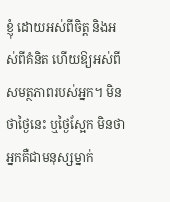ខ្ញុំ ដោយអស់ពីចិត្ត និងអស់ពីគំនិត ហើយឱ្យអស់ពីសមត្ថភាពរបស់អ្នក។ មិនថាថ្ងៃនេះ ឬថ្ងៃស្អែក មិនថាអ្នកគឺជាមនុស្សម្នាក់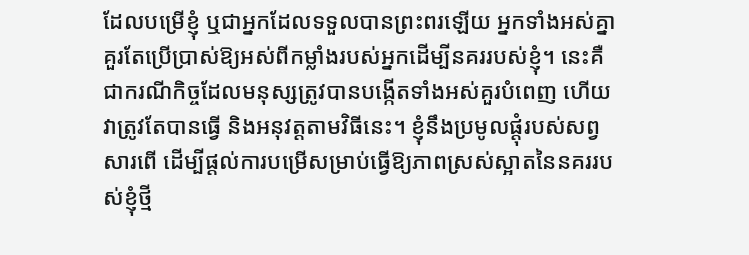ដែលបម្រើខ្ញុំ ឬជាអ្នកដែលទទួលបានព្រះពរឡើយ អ្នកទាំងអស់គ្នាគួរតែប្រើប្រាស់ឱ្យអស់ពីកម្លាំងរបស់អ្នកដើម្បីនគររបស់ខ្ញុំ។ នេះគឺជាករណីកិច្ចដែលមនុស្សត្រូវបានបង្កើតទាំងអស់គួរបំពេញ ហើយវាត្រូវតែបានធ្វើ និងអនុវត្តតាមវិធីនេះ។ ខ្ញុំនឹងប្រមូលផ្ដុំរបស់សព្វសារពើ ដើម្បីផ្ដល់ការបម្រើសម្រាប់ធ្វើឱ្យភាពស្រស់ស្អាតនៃនគររបស់ខ្ញុំថ្មី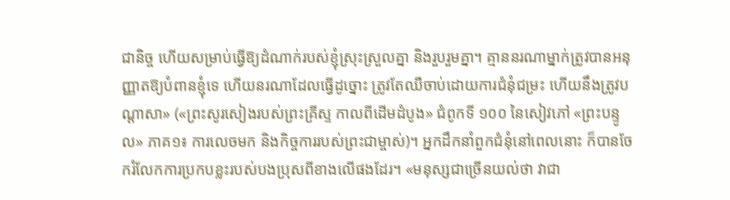ជានិច្ច ហើយសម្រាប់ធ្វើឱ្យដំណាក់របស់ខ្ញុំស្រុះស្រួលគ្នា និងរួបរួមគ្នា។ គ្មាននរណាម្នាក់ត្រូវបានអនុញ្ញាតឱ្យបំពានខ្ញុំទេ ហើយនរណាដែលធ្វើដូច្នោះ ត្រូវតែឈឺចាប់ដោយការជំនុំជម្រះ ហើយនឹងត្រូវបណ្ដាសា» («ព្រះសូរសៀងរបស់ព្រះគ្រីស្ទ កាលពីដើមដំបូង» ជំពូកទី ១០០ នៃសៀវភៅ «ព្រះបន្ទូល» ភាគ១៖ ការលេចមក និងកិច្ចការរបស់ព្រះជាម្ចាស់)។ អ្នកដឹកនាំពួកជំនុំនៅពេលនោះ ក៏បានចែករំលែកការប្រកបខ្លះរបស់បងប្រុសពីខាងលើផងដែរ។ «មនុស្សជាច្រើនយល់ថា វាជា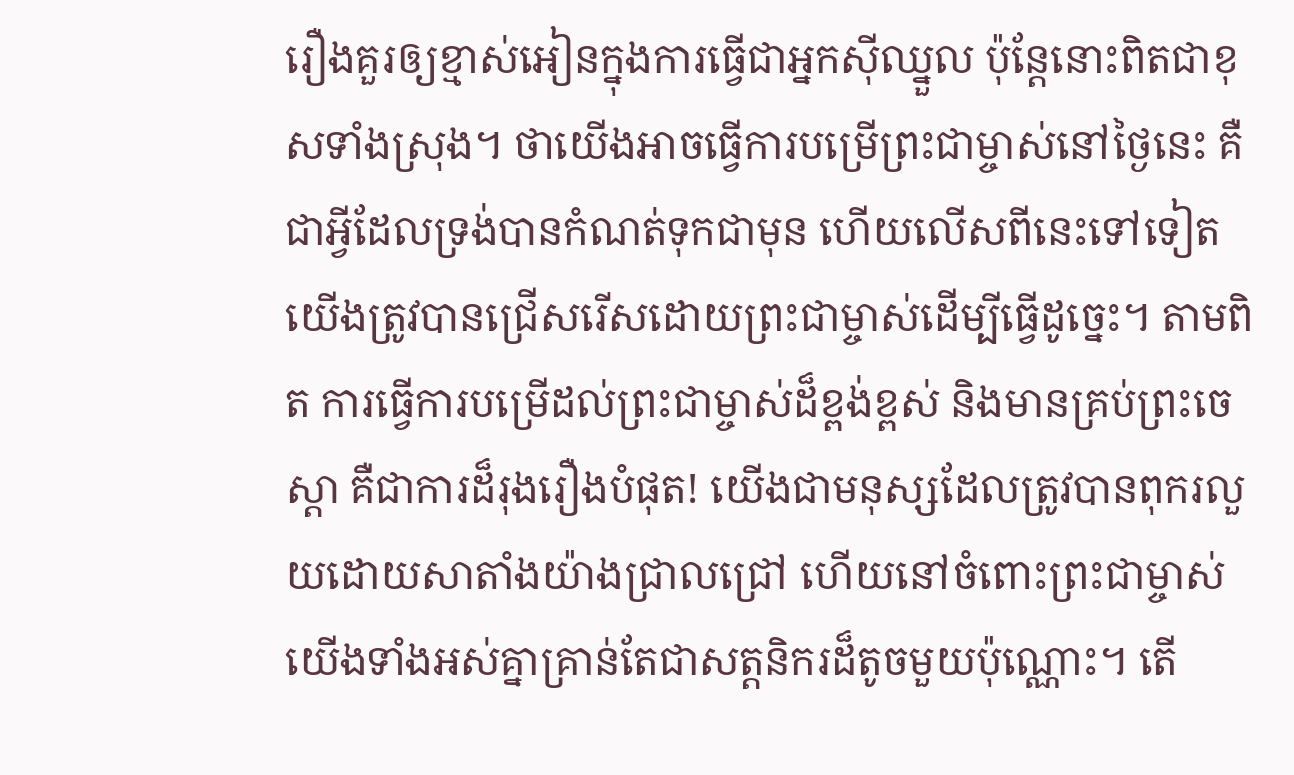រឿងគួរឲ្យខ្មាស់អៀនក្នុងការធ្វើជាអ្នកស៊ីឈ្នួល ប៉ុន្តែនោះពិតជាខុសទាំងស្រុង។ ថាយើងអាចធ្វើការបម្រើព្រះជាម្ចាស់នៅថ្ងៃនេះ គឺជាអ្វីដែលទ្រង់បានកំណត់ទុកជាមុន ហើយលើសពីនេះទៅទៀត យើងត្រូវបានជ្រើសរើសដោយព្រះជាម្ចាស់ដើម្បីធ្វើដូច្នេះ។ តាមពិត ការធ្វើការបម្រើដល់ព្រះជាម្ចាស់ដ៏ខ្ពង់ខ្ពស់ និងមានគ្រប់ព្រះចេស្តា គឺជាការដ៏រុងរឿងបំផុត! យើងជាមនុស្សដែលត្រូវបានពុករលួយដោយសាតាំងយ៉ាងជ្រាលជ្រៅ ហើយនៅចំពោះព្រះជាម្ចាស់ យើងទាំងអស់គ្នាគ្រាន់តែជាសត្ដនិករដ៏តូចមួយប៉ុណ្ណោះ។ តើ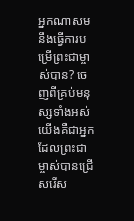អ្នកណាសមនឹងធ្វើការបម្រើព្រះជាម្ចាស់បាន? ចេញពីគ្រប់មនុស្សទាំងអស់ យើងគឺជាអ្នកដែលព្រះជាម្ចាស់បានជ្រើសរើស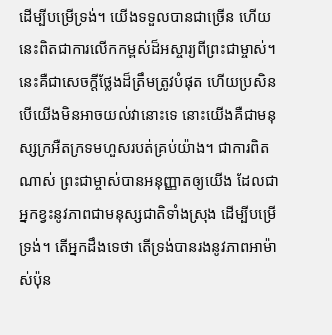ដើម្បីបម្រើទ្រង់។ យើងទទួលបានជាច្រើន ហើយនេះពិតជាការលើកកម្ពស់ដ៏អស្ចារ្យពីព្រះជាម្ចាស់។ នេះគឺជាសេចក្តីថ្លែងដ៏ត្រឹមត្រូវបំផុត ហើយប្រសិនបើយើងមិនអាចយល់វានោះទេ នោះយើងគឺជាមនុស្សក្រអឺតក្រទមហួសរបត់គ្រប់យ៉ាង។ ជាការពិតណាស់ ព្រះជាម្ចាស់បានអនុញ្ញាតឲ្យយើង ដែលជាអ្នកខ្វះនូវភាពជាមនុស្សជាតិទាំងស្រុង ដើម្បីបម្រើទ្រង់។ តើអ្នកដឹងទេថា តើទ្រង់បានរងនូវភាពអាម៉ាស់ប៉ុន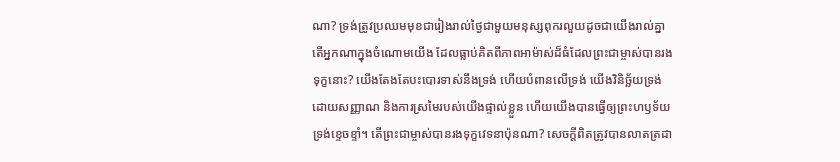ណា? ទ្រង់ត្រូវប្រឈមមុខជារៀងរាល់ថ្ងៃជាមួយមនុស្សពុករលួយដូចជាយើងរាល់គ្នា តើអ្នកណាក្នុងចំណោមយើង ដែលធ្លាប់គិតពីភាពអាម៉ាស់ដ៏ធំដែលព្រះជាម្ចាស់បានរងទុក្ខនោះ? យើងតែងតែបះបោរទាស់នឹងទ្រង់ ហើយបំពានលើទ្រង់ យើងវិនិច្ឆ័យទ្រង់ដោយសញ្ញាណ និងការស្រមៃរបស់យើងផ្ទាល់ខ្លួន ហើយយើងបានធ្វើឲ្យព្រះហឫទ័យទ្រង់ខ្ទេចខ្ទាំ។ តើព្រះជាម្ចាស់បានរងទុក្ខវេទនាប៉ុនណា? សេចក្តីពិតត្រូវបានលាតត្រដា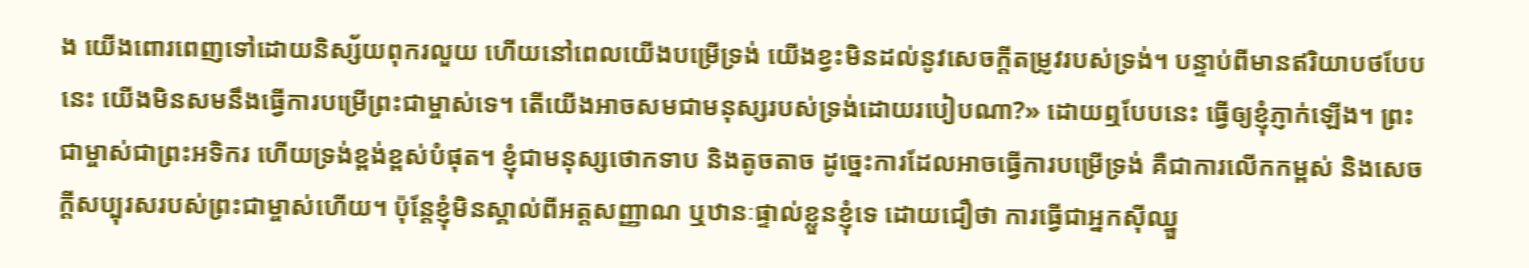ង យើងពោរពេញទៅដោយនិស្ស័យពុករលួយ ហើយនៅពេលយើងបម្រើទ្រង់ យើងខ្វះមិនដល់នូវសេចក្ដីតម្រូវរបស់ទ្រង់។ បន្ទាប់ពីមានឥរិយាបថបែបនេះ យើងមិនសមនឹងធ្វើការបម្រើព្រះជាម្ចាស់ទេ។ តើយើងអាចសមជាមនុស្សរបស់ទ្រង់ដោយរបៀបណា?» ដោយឮបែបនេះ ធ្វើឲ្យខ្ញុំភ្ញាក់ឡើង។ ព្រះជាម្ចាស់ជាព្រះអទិករ ហើយទ្រង់ខ្ពង់ខ្ពស់បំផុត។ ខ្ញុំជាមនុស្សថោកទាប និងតូចតាច ដូច្នេះការដែលអាចធ្វើការបម្រើទ្រង់ គឺជាការលើកកម្ពស់ និងសេចក្តីសប្បុរសរបស់ព្រះជាម្ចាស់ហើយ។ ប៉ុន្តែខ្ញុំមិនស្គាល់ពីអត្តសញ្ញាណ ឬឋានៈផ្ទាល់ខ្លួនខ្ញុំទេ ដោយជឿថា ការធ្វើជាអ្នកស៊ីឈ្នួ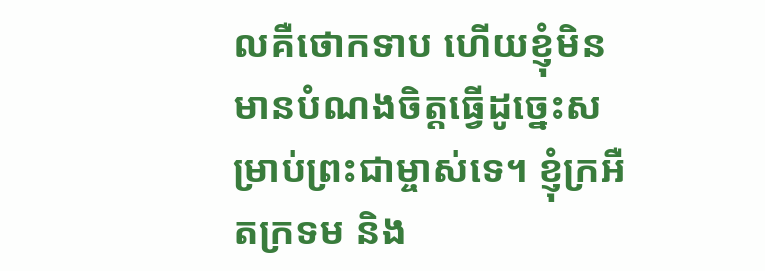លគឺថោកទាប ហើយខ្ញុំមិនមានបំណងចិត្តធ្វើដូច្នេះសម្រាប់ព្រះជាម្ចាស់ទេ។ ខ្ញុំក្រអឺតក្រទម និង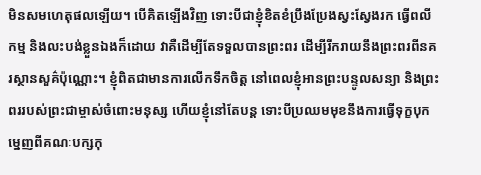មិនសមហេតុផលឡើយ។ បើគិតឡើងវិញ ទោះបីជាខ្ញុំខិតខំប្រឹងប្រែងស្វះស្វែងរក ធ្វើពលីកម្ម និងលះបង់ខ្លួនឯងក៏ដោយ វាគឺដើម្បីតែទទួលបានព្រះពរ ដើម្បីរីករាយនឹងព្រះពរពីនគរស្ថានសួគ៌ប៉ុណ្ណោះ។ ខ្ញុំពិតជាមានការលើកទឹកចិត្ត នៅពេលខ្ញុំអានព្រះបន្ទូលសន្យា និងព្រះពររបស់ព្រះជាម្ចាស់ចំពោះមនុស្ស ហើយខ្ញុំនៅតែបន្ត ទោះបីប្រឈមមុខនឹងការធ្វើទុក្ខបុកម្នេញពីគណៈបក្សកុ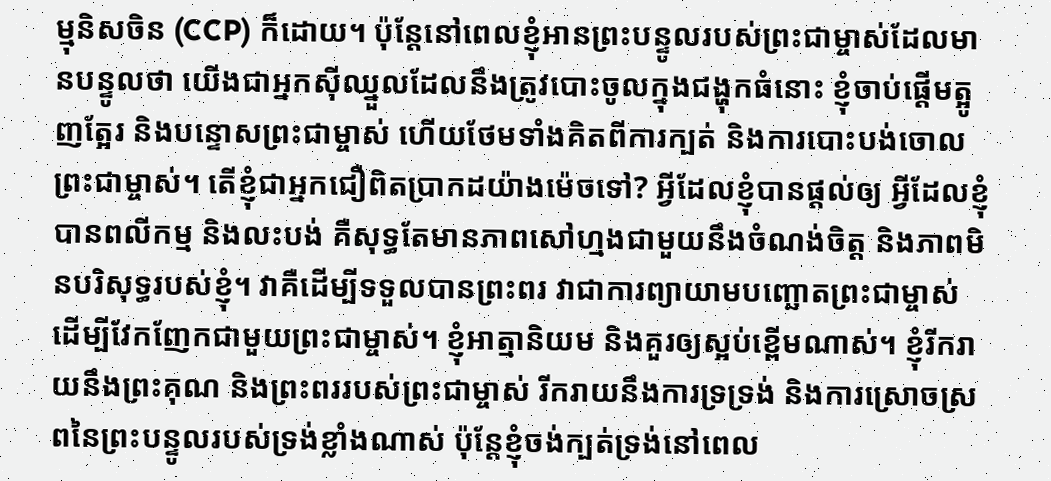ម្មុនិសចិន (CCP) ក៏ដោយ។ ប៉ុន្តែនៅពេលខ្ញុំអានព្រះបន្ទូលរបស់ព្រះជាម្ចាស់ដែលមានបន្ទូលថា យើងជាអ្នកស៊ីឈ្នួលដែលនឹងត្រូវបោះចូលក្នុងជង្ហុកធំនោះ ខ្ញុំចាប់ផ្តើមត្អូញត្អែរ និងបន្ទោសព្រះជាម្ចាស់ ហើយថែមទាំងគិតពីការក្បត់ និងការបោះបង់ចោលព្រះជាម្ចាស់។ តើខ្ញុំជាអ្នកជឿពិតប្រាកដយ៉ាងម៉េចទៅ? អ្វីដែលខ្ញុំបានផ្តល់ឲ្យ អ្វីដែលខ្ញុំបានពលីកម្ម និងលះបង់ គឺសុទ្ធតែមានភាពសៅហ្មងជាមួយនឹងចំណង់ចិត្ត និងភាពមិនបរិសុទ្ធរបស់ខ្ញុំ។ វាគឺដើម្បីទទួលបានព្រះពរ វាជាការព្យាយាមបញ្ឆោតព្រះជាម្ចាស់ ដើម្បីវែកញែកជាមួយព្រះជាម្ចាស់។ ខ្ញុំអាត្មានិយម និងគួរឲ្យស្អប់ខ្ពើមណាស់។ ខ្ញុំរីករាយនឹងព្រះគុណ និងព្រះពររបស់ព្រះជាម្ចាស់ រីករាយនឹងការទ្រទ្រង់ និងការស្រោចស្រពនៃព្រះបន្ទូលរបស់ទ្រង់ខ្លាំងណាស់ ប៉ុន្តែខ្ញុំចង់ក្បត់ទ្រង់នៅពេល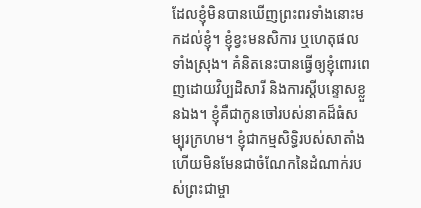ដែលខ្ញុំមិនបានឃើញព្រះពរទាំងនោះមកដល់ខ្ញុំ។ ខ្ញុំខ្វះមនសិការ ឬហេតុផលទាំងស្រុង។ គំនិតនេះបានធ្វើឲ្យខ្ញុំពោរពេញដោយវិប្បដិសារី និងការស្តីបន្ទោសខ្លួនឯង។ ខ្ញុំគឺជាកូនចៅរបស់នាគដ៏ធំសម្បុរក្រហម។ ខ្ញុំជាកម្មសិទ្ធិរបស់សាតាំង ហើយមិនមែនជាចំណែកនៃដំណាក់របស់ព្រះជាម្ចា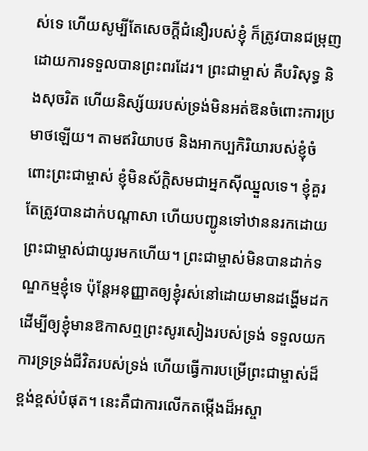ស់ទេ ហើយសូម្បីតែសេចក្ដីជំនឿរបស់ខ្ញុំ ក៏ត្រូវបានជម្រុញដោយការទទួលបានព្រះពរដែរ។ ព្រះជាម្ចាស់ គឺបរិសុទ្ធ និងសុចរិត ហើយនិស្ស័យរបស់ទ្រង់មិនអត់ឱនចំពោះការប្រមាថឡើយ។ តាមឥរិយាបថ និងអាកប្បកិរិយារបស់ខ្ញុំចំពោះព្រះជាម្ចាស់ ខ្ញុំមិនស័ក្តិសមជាអ្នកស៊ីឈ្នួលទេ។ ខ្ញុំគួរតែត្រូវបានដាក់បណ្តាសា ហើយបញ្ជូនទៅឋាននរកដោយព្រះជាម្ចាស់ជាយូរមកហើយ។ ព្រះជាម្ចាស់មិនបានដាក់ទណ្ឌកម្មខ្ញុំទេ ប៉ុន្តែអនុញ្ញាតឲ្យខ្ញុំរស់នៅដោយមានដង្ហើមដក ដើម្បីឲ្យខ្ញុំមានឱកាសឮព្រះសូរសៀងរបស់ទ្រង់ ទទួលយកការទ្រទ្រង់ជីវិតរបស់ទ្រង់ ហើយធ្វើការបម្រើព្រះជាម្ចាស់ដ៏ខ្ពង់ខ្ពស់បំផុត។ នេះគឺជាការលើកតម្កើងដ៏អស្ចា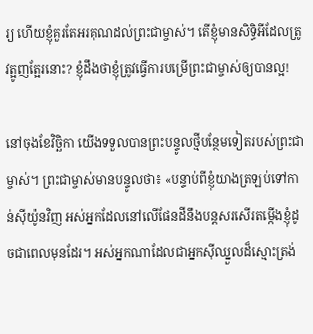រ្យ ហើយខ្ញុំគួរតែអរគុណដល់ព្រះជាម្ចាស់។ តើខ្ញុំមានសិទ្ធិអីដែលត្រូវត្អូញត្អែរនោះ? ខ្ញុំដឹងថាខ្ញុំត្រូវធ្វើការបម្រើព្រះជាម្ចាស់ឲ្យបានល្អ!

នៅចុងខែវិច្ឆិកា យើងទទួលបានព្រះបន្ទូលថ្មីបន្ថែមទៀតរបស់ព្រះជាម្ចាស់។ ព្រះជាម្ចាស់មានបន្ទូលថា៖ «បន្ទាប់ពីខ្ញុំយាងត្រឡប់ទៅកាន់ស៊ីយ៉ូនវិញ អស់អ្នកដែលនៅលើផែនដីនឹងបន្តសរសើរតម្កើងខ្ញុំដូចជាពេលមុនដែរ។ អស់អ្នកណាដែលជាអ្នកស៊ីឈ្នួលដ៏ស្មោះត្រង់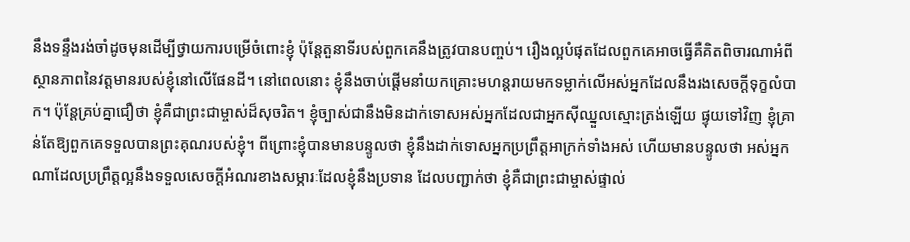នឹងទន្ទឹងរង់ចាំដូចមុនដើម្បីថ្វាយការបម្រើចំពោះខ្ញុំ ប៉ុន្តែតួនាទីរបស់ពួកគេនឹងត្រូវបានបញ្ចប់។ រឿងល្អបំផុតដែលពួកគេអាចធ្វើគឺគិតពិចារណាអំពីស្ថានភាពនៃវត្តមានរបស់ខ្ញុំនៅលើផែនដី។ នៅពេលនោះ ខ្ញុំនឹងចាប់ផ្ដើមនាំយកគ្រោះមហន្តរាយមកទម្លាក់លើអស់អ្នកដែលនឹងរងសេចក្ដីទុក្ខលំបាក។ ប៉ុន្តែគ្រប់គ្នាជឿថា ខ្ញុំគឺជាព្រះជាម្ចាស់ដ៏សុចរិត។ ខ្ញុំច្បាស់ជានឹងមិនដាក់ទោសអស់អ្នកដែលជាអ្នកស៊ីឈ្នួលស្មោះត្រង់ឡើយ ផ្ទុយទៅវិញ ខ្ញុំគ្រាន់តែឱ្យពួកគេទទួលបានព្រះគុណរបស់ខ្ញុំ។ ពីព្រោះខ្ញុំបានមានបន្ទូលថា ខ្ញុំនឹងដាក់ទោសអ្នកប្រព្រឹត្តអាក្រក់ទាំងអស់ ហើយមានបន្ទូលថា អស់អ្នកណាដែលប្រព្រឹត្តល្អនឹងទទួលសេចក្ដីអំណរខាងសម្ភារៈដែលខ្ញុំនឹងប្រទាន ដែលបញ្ជាក់ថា ខ្ញុំគឺជាព្រះជាម្ចាស់ផ្ទាល់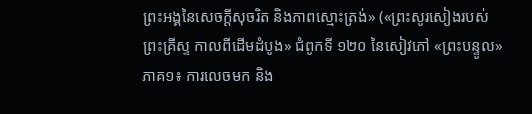ព្រះអង្គនៃសេចក្ដីសុចរិត និងភាពស្មោះត្រង់» («ព្រះសូរសៀងរបស់ព្រះគ្រីស្ទ កាលពីដើមដំបូង» ជំពូកទី ១២០ នៃសៀវភៅ «ព្រះបន្ទូល» ភាគ១៖ ការលេចមក និង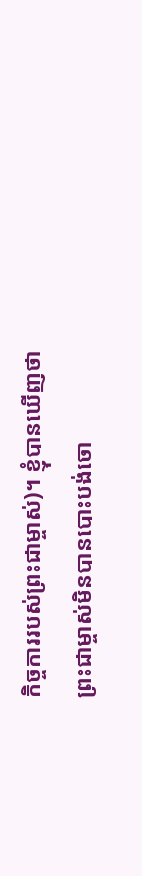កិច្ចការរបស់ព្រះជាម្ចាស់)។ ខ្ញុំបានឃើញថាព្រះជាម្ចាស់មិនបានបោះបង់ចោ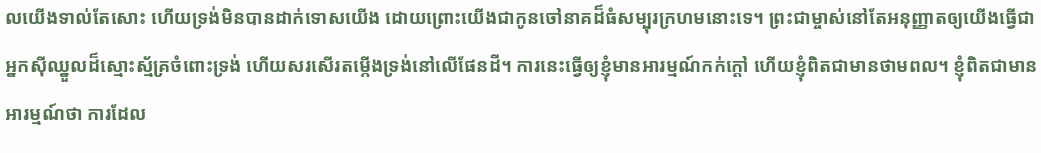លយើងទាល់តែសោះ ហើយទ្រង់មិនបានដាក់ទោសយើង ដោយព្រោះយើងជាកូនចៅនាគដ៏ធំសម្បុរក្រហមនោះទេ។ ព្រះជាម្ចាស់នៅតែអនុញ្ញាតឲ្យយើងធ្វើជាអ្នកស៊ីឈ្នួលដ៏ស្មោះស្ម័គ្រចំពោះទ្រង់ ហើយសរសើរតម្កើងទ្រង់នៅលើផែនដី។ ការនេះធ្វើឲ្យខ្ញុំមានអារម្មណ៍កក់ក្តៅ ហើយខ្ញុំពិតជាមានថាមពល។ ខ្ញុំពិតជាមានអារម្មណ៍ថា ការដែល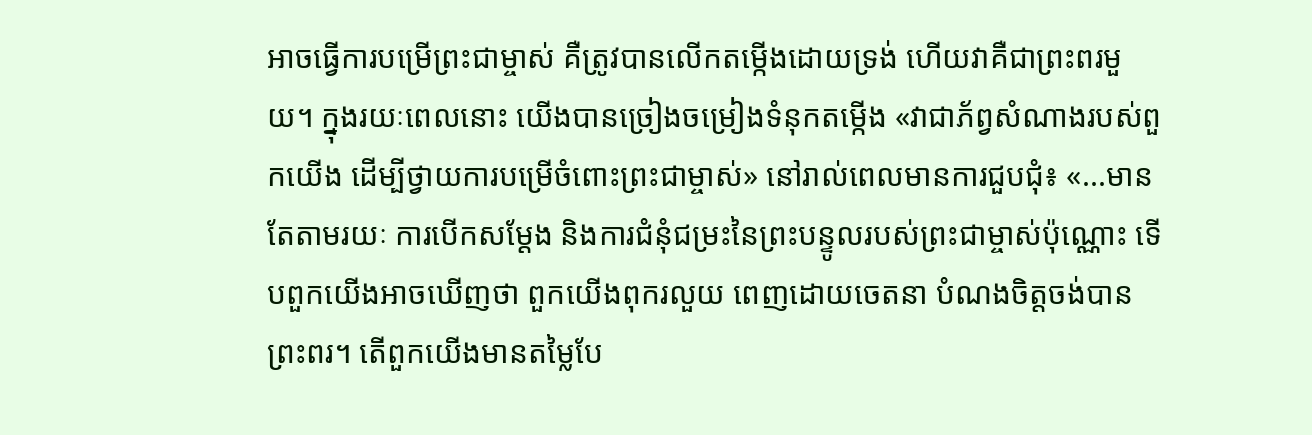អាចធ្វើការបម្រើព្រះជាម្ចាស់ គឺត្រូវបានលើកតម្កើងដោយទ្រង់ ហើយវាគឺជាព្រះពរមួយ។ ក្នុងរយៈពេលនោះ យើងបានច្រៀងចម្រៀងទំនុកតម្កើង «វាជាភ័ព្វសំណាងរបស់ពួកយើង ដើម្បីថ្វាយការបម្រើចំពោះព្រះជាម្ចាស់» នៅរាល់ពេលមានការជួបជុំ៖ «...មានតែតាមរយៈ ការបើកសម្ដែង និងការជំនុំជម្រះនៃព្រះបន្ទូលរបស់ព្រះជាម្ចាស់ប៉ុណ្ណោះ ទើបពួកយើងអាចឃើញថា ពួកយើងពុករលួយ ពេញដោយចេតនា បំណងចិត្តចង់បានព្រះពរ។ តើពួកយើងមានតម្លៃបែ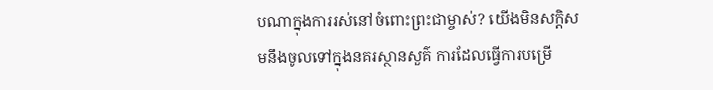បណាក្នុងការរស់នៅចំពោះព្រះជាម្ចាស់? យើងមិនសក្ដិសមនឹងចូលទៅក្នុងនគរស្ថានសួគ៌ ការដែលធ្វើការបម្រើ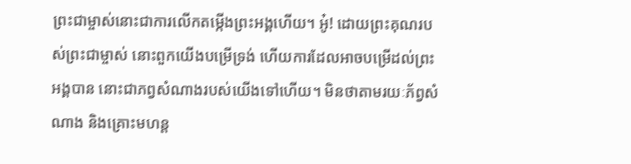ព្រះជាម្ចាស់នោះជាការលើកតម្កើងព្រះអង្គហើយ។ អូ៎! ដោយព្រះគុណរបស់ព្រះជាម្ចាស់ នោះពួកយើងបម្រើទ្រង់ ហើយការដែលអាចបម្រើដល់ព្រះអង្គបាន នោះជាភព្វសំណាងរបស់យើងទៅហើយ។ មិនថាតាមរយៈភ័ព្វសំណាង និងគ្រោះមហន្ត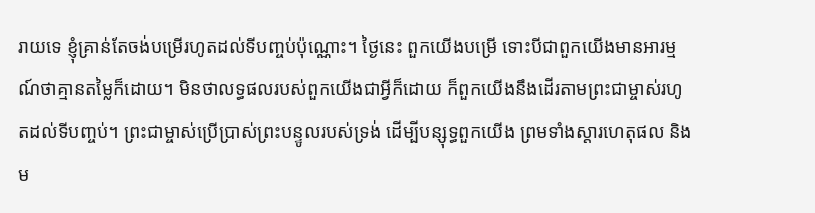រាយទេ ខ្ញុំគ្រាន់តែចង់បម្រើរហូតដល់ទីបញ្ចប់ប៉ុណ្ណោះ។ ថ្ងៃនេះ ពួកយើងបម្រើ ទោះបីជាពួកយើងមានអារម្មណ៍ថាគ្មានតម្លៃក៏ដោយ។ មិនថាលទ្ធផលរបស់ពួកយើងជាអ្វីក៏ដោយ ក៏ពួកយើងនឹងដើរតាមព្រះជាម្ចាស់រហូតដល់ទីបញ្ចប់។ ព្រះជាម្ចាស់ប្រើប្រាស់ព្រះបន្ទូលរបស់ទ្រង់ ដើម្បីបន្សុទ្ធពួកយើង ព្រមទាំងស្ដារហេតុផល និងម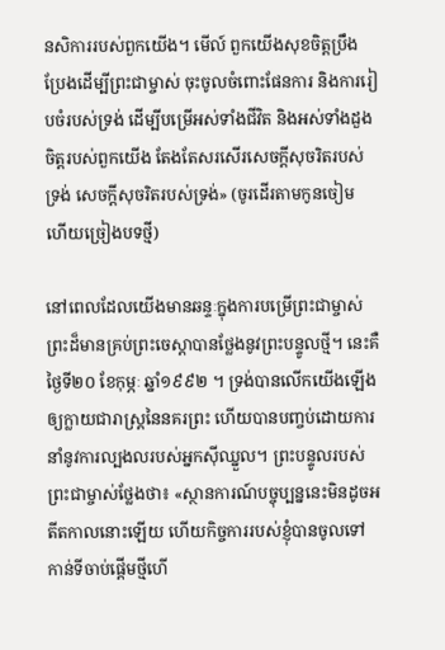នសិការរបស់ពួកយើង។ មើល៍ ពួកយើងសុខចិត្តប្រឹងប្រែងដើម្បីព្រះជាម្ចាស់ ចុះចូលចំពោះផែនការ និងការរៀបចំរបស់ទ្រង់ ដើម្បីបម្រើអស់ទាំងជីវិត និងអស់ទាំងដួងចិត្តរបស់ពួកយើង តែងតែសរសើរសេចក្ដីសុចរិតរបស់ទ្រង់ សេចក្ដីសុចរិតរបស់ទ្រង់» (ចូរដើរតាមកូនចៀម ហើយច្រៀងបទថ្មី)

នៅពេលដែលយើងមានឆន្ទៈក្នុងការបម្រើព្រះជាម្ចាស់ ព្រះដ៏មានគ្រប់ព្រះចេស្ដាបានថ្លែងនូវព្រះបន្ទូលថ្មី។ នេះគឺថ្ងៃទី២០ ខែកុម្ភៈ ឆ្នាំ១៩៩២ ។ ទ្រង់បានលើកយើងឡើងឲ្យក្លាយជារាស្រ្ដនៃនគរព្រះ ហើយបានបញ្ចប់ដោយការនាំនូវការល្បងលរបស់អ្នកស៊ីឈ្នួល។ ព្រះបន្ទូលរបស់ព្រះជាម្ចាស់ថ្លែងថា៖ «ស្ថានការណ៍បច្ចុប្បន្ននេះមិនដូចអតីតកាលនោះឡើយ ហើយកិច្ចការរបស់ខ្ញុំបានចូលទៅកាន់ទីចាប់ផ្ដើមថ្មីហើ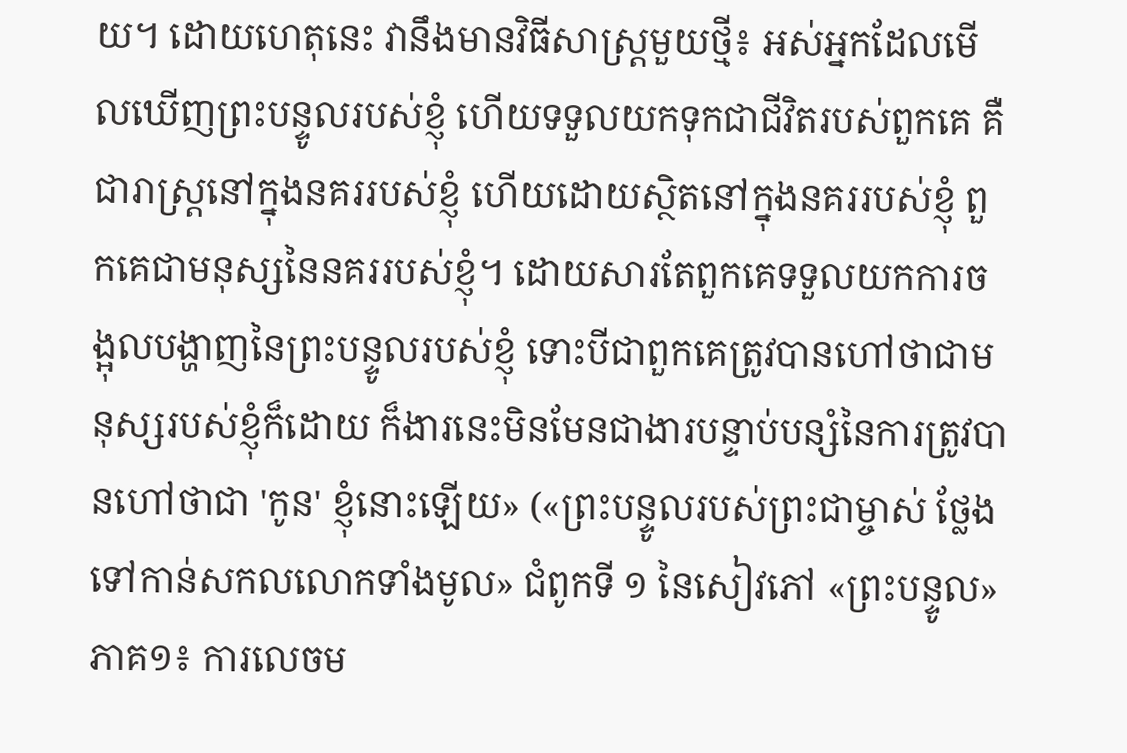យ។ ដោយហេតុនេះ វានឹងមានវិធីសាស្ត្រមួយថ្មី៖ អស់អ្នកដែលមើលឃើញព្រះបន្ទូលរបស់ខ្ញុំ ហើយទទួលយកទុកជាជីវិតរបស់ពួកគេ គឺជារាស្ដ្រនៅក្នុងនគររបស់ខ្ញុំ ហើយដោយស្ថិតនៅក្នុងនគររបស់ខ្ញុំ ពួកគេជាមនុស្សនៃនគររបស់ខ្ញុំ។ ដោយសារតែពួកគេទទួលយកការចង្អុលបង្ហាញនៃព្រះបន្ទូលរបស់ខ្ញុំ ទោះបីជាពួកគេត្រូវបានហៅថាជាមនុស្សរបស់ខ្ញុំក៏ដោយ ក៏ងារនេះមិនមែនជាងារបន្ទាប់បន្សំនៃការត្រូវបានហៅថាជា 'កូន' ខ្ញុំនោះឡើយ» («ព្រះបន្ទូលរបស់ព្រះជាម្ចាស់ ថ្លែងទៅកាន់សកលលោកទាំងមូល» ជំពូកទី ១ នៃសៀវភៅ «ព្រះបន្ទូល» ភាគ១៖ ការលេចម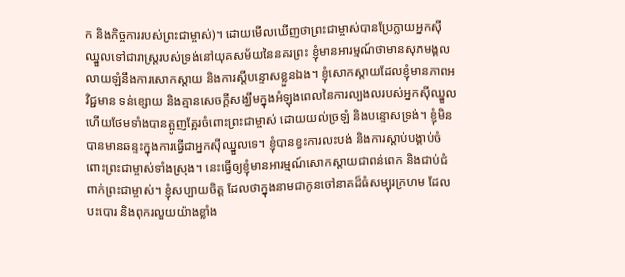ក និងកិច្ចការរបស់ព្រះជាម្ចាស់)។ ដោយមើលឃើញថាព្រះជាម្ចាស់បានប្រែក្លាយអ្នកស៊ីឈ្នួលទៅជារាស្ដ្ររបស់ទ្រង់នៅយុគសម័យនៃនគរព្រះ ខ្ញុំមានអារម្មណ៍ថាមានសុភមង្គល លាយឡំនឹងការសោកស្តាយ និងការស្តីបន្ទោសខ្លួនឯង។ ខ្ញុំសោកស្តាយដែលខ្ញុំមានភាពអវិជ្ជមាន ទន់ខ្សោយ និងគ្មានសេចក្ដីសង្ឃឹមក្នុងអំឡុងពេលនៃការល្បងលរបស់អ្នកស៊ីឈ្នួល ហើយថែមទាំងបានត្អូញត្អែរចំពោះព្រះជាម្ចាស់ ដោយយល់ច្រឡំ និងបន្ទោសទ្រង់។ ខ្ញុំមិនបានមានឆន្ទះក្នុងការធ្វើជាអ្នកស៊ីឈ្នួលទេ។ ខ្ញុំបានខ្វះការលះបង់ និងការស្ដាប់បង្គាប់ចំពោះព្រះជាម្ចាស់ទាំងស្រុង។ នេះធ្វើឲ្យខ្ញុំមានអារម្មណ៍សោកស្តាយជាពន់ពេក និងជាប់ជំពាក់ព្រះជាម្ចាស់។ ខ្ញុំសប្បាយចិត្ត ដែលថាក្នុងនាមជាកូនចៅនាគដ៏ធំសម្បុរក្រហម ដែលបះបោរ និងពុករលួយយ៉ាងខ្លាំង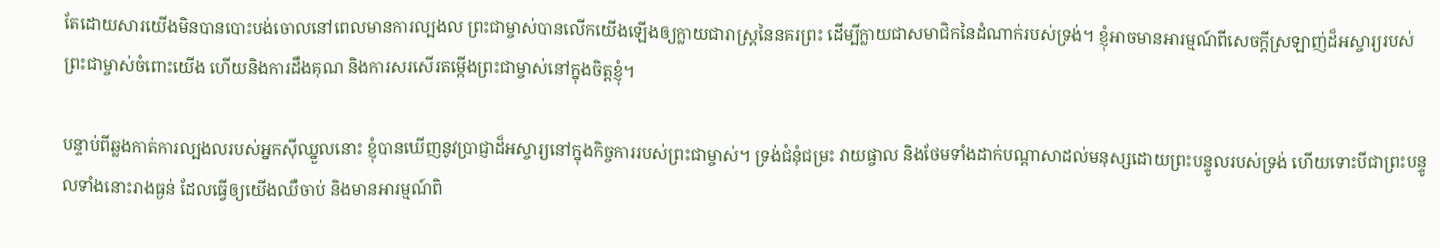តែដោយសារយើងមិនបានបោះបង់ចោលនៅពេលមានការល្បងល ព្រះជាម្ចាស់បានលើកយើងឡើងឲ្យក្លាយជារាស្រ្ដនៃនគរព្រះ ដើម្បីក្លាយជាសមាជិកនៃដំណាក់របស់ទ្រង់។ ខ្ញុំអាចមានអារម្មណ៍ពីសេចក្តីស្រឡាញ់ដ៏អស្ចារ្យរបស់ព្រះជាម្ចាស់ចំពោះយើង ហើយនិងការដឹងគុណ និងការសរសើរតម្កើងព្រះជាម្ចាស់នៅក្នុងចិត្តខ្ញុំ។

បន្ទាប់ពីឆ្លងកាត់ការល្បងលរបស់អ្នកស៊ីឈ្នួលនោះ ខ្ញុំបានឃើញនូវប្រាជ្ញាដ៏អស្ចារ្យនៅក្នុងកិច្ចការរបស់ព្រះជាម្ចាស់។ ទ្រង់ជំនុំជម្រះ វាយផ្ចាល និងថែមទាំងដាក់បណ្តាសាដល់មនុស្សដោយព្រះបន្ទូលរបស់ទ្រង់ ហើយទោះបីជាព្រះបន្ទូលទាំងនោះរាងធ្ងន់ ដែលធ្វើឲ្យយើងឈឺចាប់ និងមានអារម្មណ៍ពិ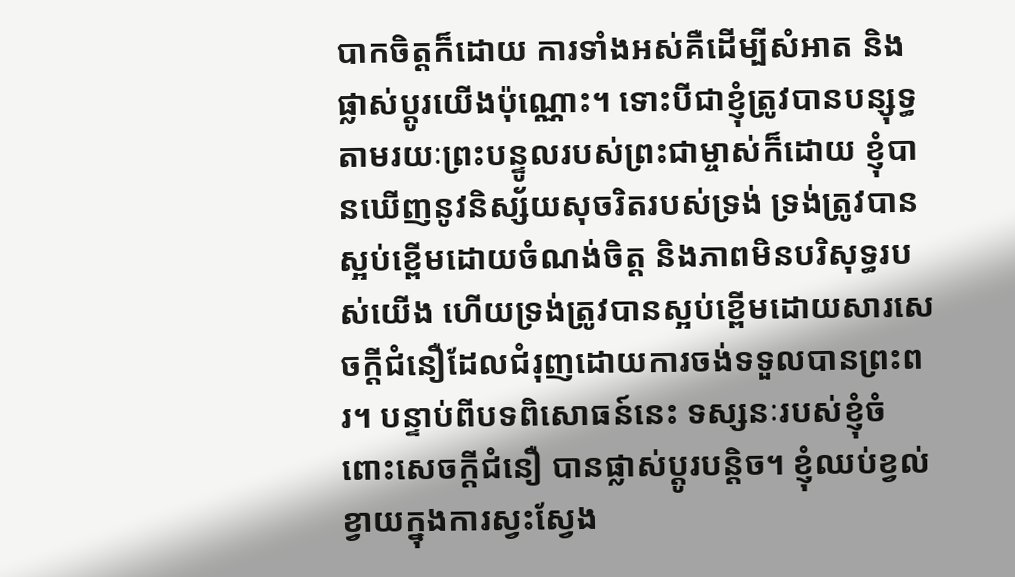បាកចិត្តក៏ដោយ ការទាំងអស់គឺដើម្បីសំអាត និងផ្លាស់ប្តូរយើងប៉ុណ្ណោះ។ ទោះបីជាខ្ញុំត្រូវបានបន្សុទ្ធតាមរយៈព្រះបន្ទូលរបស់ព្រះជាម្ចាស់ក៏ដោយ ខ្ញុំបានឃើញនូវនិស្ស័យសុចរិតរបស់ទ្រង់ ទ្រង់ត្រូវបានស្អប់ខ្ពើមដោយចំណង់ចិត្ត និងភាពមិនបរិសុទ្ធរបស់យើង ហើយទ្រង់ត្រូវបានស្អប់ខ្ពើមដោយសារសេចក្ដីជំនឿដែលជំរុញដោយការចង់ទទួលបានព្រះពរ។ បន្ទាប់ពីបទពិសោធន៍នេះ ទស្សនៈរបស់ខ្ញុំចំពោះសេចក្ដីជំនឿ បានផ្លាស់ប្តូរបន្តិច។ ខ្ញុំឈប់ខ្វល់ខ្វាយក្នុងការស្វះស្វែង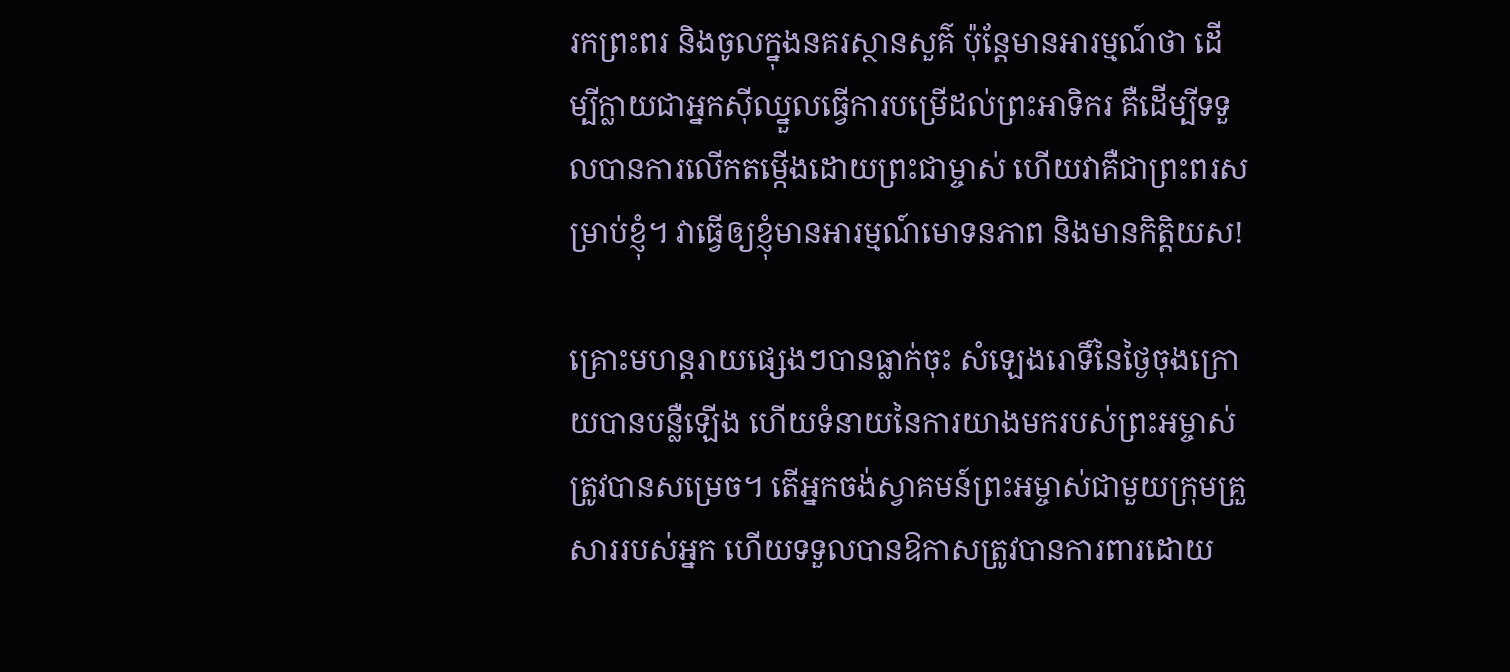រកព្រះពរ និងចូលក្នុងនគរស្ថានសួគ៌ ប៉ុន្តែមានអារម្មណ៍ថា ដើម្បីក្លាយជាអ្នកស៊ីឈ្នួលធ្វើការបម្រើដល់ព្រះអាទិករ គឺដើម្បីទទួលបានការលើកតម្កើងដោយព្រះជាម្ចាស់ ហើយវាគឺជាព្រះពរសម្រាប់ខ្ញុំ។ វាធ្វើឲ្យខ្ញុំមានអារម្មណ៍មោទនភាព និងមានកិត្តិយស!

គ្រោះមហន្តរាយផ្សេងៗបានធ្លាក់ចុះ សំឡេងរោទិ៍នៃថ្ងៃចុងក្រោយបានបន្លឺឡើង ហើយទំនាយនៃការយាងមករបស់ព្រះអម្ចាស់ត្រូវបានសម្រេច។ តើអ្នកចង់ស្វាគមន៍ព្រះអម្ចាស់ជាមួយក្រុមគ្រួសាររបស់អ្នក ហើយទទួលបានឱកាសត្រូវបានការពារដោយ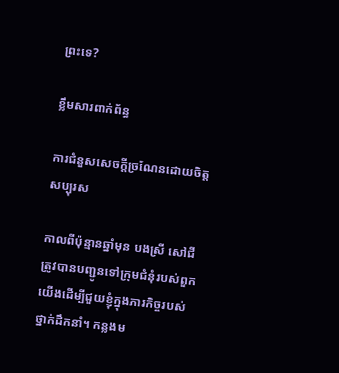ព្រះទេ?

ខ្លឹមសារពាក់ព័ន្ធ

ការជំនួសសេចក្ដីច្រណែនដោយចិត្តសប្បុរស

កាលពីប៉ុន្មានឆ្នាំមុន បងស្រី សៅជី ត្រូវបានបញ្ជូនទៅក្រុមជំនុំរបស់ពួកយើងដើម្បីជួយខ្ញុំក្នុងភារកិច្ចរបស់ថ្នាក់ដឹកនាំ។ កន្លងម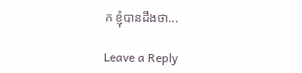ក ខ្ញុំបានដឹងថា...

Leave a Reply